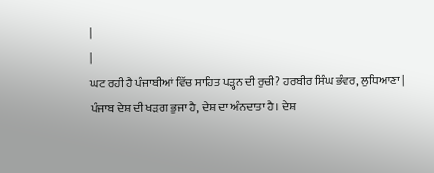|
|
ਘਟ ਰਹੀ ਹੈ ਪੰਜਾਬੀਆਂ ਵਿੱਚ ਸਾਹਿਤ ਪੜ੍ਹਨ ਦੀ ਰੁਚੀ? ਹਰਬੀਰ ਸਿੰਘ ਭੰਵਰ, ਲੁਧਿਆਣਾ |
ਪੰਜਾਬ ਦੇਸ਼ ਦੀ ਖੜਗ ਭੁਜਾ ਹੈ, ਦੇਸ਼ ਦਾ ਅੰਨਦਾਤਾ ਹੈ। ਦੇਸ਼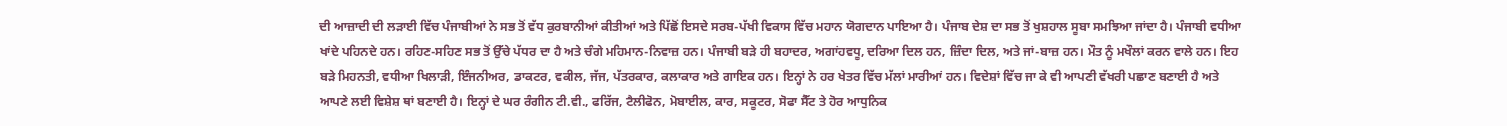ਦੀ ਆਜ਼ਾਦੀ ਦੀ ਲੜਾਈ ਵਿੱਚ ਪੰਜਾਬੀਆਂ ਨੇ ਸਭ ਤੋਂ ਵੱਧ ਕੁਰਬਾਨੀਆਂ ਕੀਤੀਆਂ ਅਤੇ ਪਿੱਛੋਂ ਇਸਦੇ ਸਰਬ-ਪੱਖੀ ਵਿਕਾਸ ਵਿੱਚ ਮਹਾਨ ਯੋਗਦਾਨ ਪਾਇਆ ਹੈ। ਪੰਜਾਬ ਦੇਸ਼ ਦਾ ਸਭ ਤੋਂ ਖੁਸ਼ਹਾਲ ਸੂਬਾ ਸਮਝਿਆ ਜਾਂਦਾ ਹੈ। ਪੰਜਾਬੀ ਵਧੀਆ ਖਾਂਦੇ ਪਹਿਨਦੇ ਹਨ। ਰਹਿਣ-ਸਹਿਣ ਸਭ ਤੋਂ ਉੱਚੇ ਪੱਧਰ ਦਾ ਹੈ ਅਤੇ ਚੰਗੇ ਮਹਿਮਾਨ-ਨਿਵਾਜ਼ ਹਨ। ਪੰਜਾਬੀ ਬੜੇ ਹੀ ਬਹਾਦਰ, ਅਗਾਂਹਵਧੂ, ਦਰਿਆ ਦਿਲ ਹਨ, ਜ਼ਿੰਦਾ ਦਿਲ, ਅਤੇ ਜਾਂ-ਬਾਜ਼ ਹਨ। ਮੌਤ ਨੂੰ ਮਖੌਲਾਂ ਕਰਨ ਵਾਲੇ ਹਨ। ਇਹ ਬੜੇ ਮਿਹਨਤੀ, ਵਧੀਆ ਖਿਲਾੜੀ, ਇੰਜਨੀਅਰ, ਡਾਕਟਰ, ਵਕੀਲ, ਜੱਜ, ਪੱਤਰਕਾਰ, ਕਲਾਕਾਰ ਅਤੇ ਗਾਇਕ ਹਨ। ਇਨ੍ਹਾਂ ਨੇ ਹਰ ਖੇਤਰ ਵਿੱਚ ਮੱਲਾਂ ਮਾਰੀਆਂ ਹਨ। ਵਿਦੇਸ਼ਾਂ ਵਿੱਚ ਜਾ ਕੇ ਵੀ ਆਪਣੀ ਵੱਖਰੀ ਪਛਾਣ ਬਣਾਈ ਹੈ ਅਤੇ ਆਪਣੇ ਲਈ ਵਿਸ਼ੇਸ਼ ਥਾਂ ਬਣਾਈ ਹੈ। ਇਨ੍ਹਾਂ ਦੇ ਘਰ ਰੰਗੀਨ ਟੀ.ਵੀ., ਫਰਿੱਜ, ਟੈਲੀਫੋਨ, ਮੋਬਾਈਲ, ਕਾਰ, ਸਕੂਟਰ, ਸੋਫਾ ਸੈੱਟ ਤੇ ਹੋਰ ਆਧੁਨਿਕ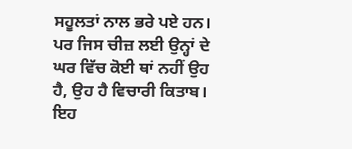ਸਹੂਲਤਾਂ ਨਾਲ ਭਰੇ ਪਏ ਹਨ। ਪਰ ਜਿਸ ਚੀਜ਼ ਲਈ ਉਨ੍ਹਾਂ ਦੇ ਘਰ ਵਿੱਚ ਕੋਈ ਥਾਂ ਨਹੀਂ ਉਹ ਹੈ, ਉਹ ਹੈ ਵਿਚਾਰੀ ਕਿਤਾਬ। ਇਹ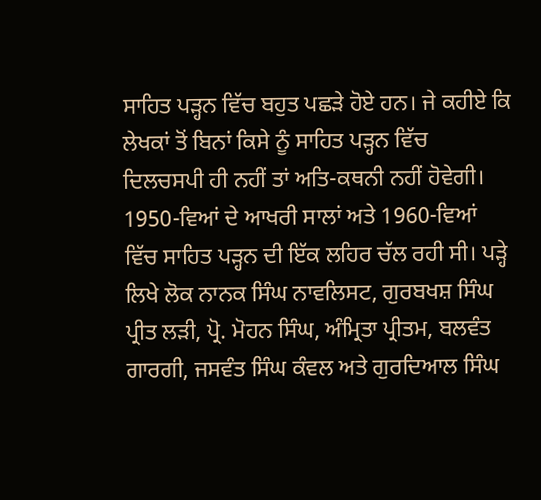ਸਾਹਿਤ ਪੜ੍ਹਨ ਵਿੱਚ ਬਹੁਤ ਪਛੜੇ ਹੋਏ ਹਨ। ਜੇ ਕਹੀਏ ਕਿ ਲੇਖਕਾਂ ਤੋਂ ਬਿਨਾਂ ਕਿਸੇ ਨੂੰ ਸਾਹਿਤ ਪੜ੍ਹਨ ਵਿੱਚ ਦਿਲਚਸਪੀ ਹੀ ਨਹੀਂ ਤਾਂ ਅਤਿ-ਕਥਨੀ ਨਹੀਂ ਹੋਵੇਗੀ।
1950-ਵਿਆਂ ਦੇ ਆਖਰੀ ਸਾਲਾਂ ਅਤੇ 1960-ਵਿਆਂ ਵਿੱਚ ਸਾਹਿਤ ਪੜ੍ਹਨ ਦੀ ਇੱਕ ਲਹਿਰ ਚੱਲ ਰਹੀ ਸੀ। ਪੜ੍ਹੇ ਲਿਖੇ ਲੋਕ ਨਾਨਕ ਸਿੰਘ ਨਾਵਲਿਸਟ, ਗੁਰਬਖਸ਼ ਸਿੰਘ ਪ੍ਰੀਤ ਲੜੀ, ਪ੍ਰੋ. ਮੋਹਨ ਸਿੰਘ, ਅੰਮ੍ਰਿਤਾ ਪ੍ਰੀਤਮ, ਬਲਵੰਤ ਗਾਰਗੀ, ਜਸਵੰਤ ਸਿੰਘ ਕੰਵਲ ਅਤੇ ਗੁਰਦਿਆਲ ਸਿੰਘ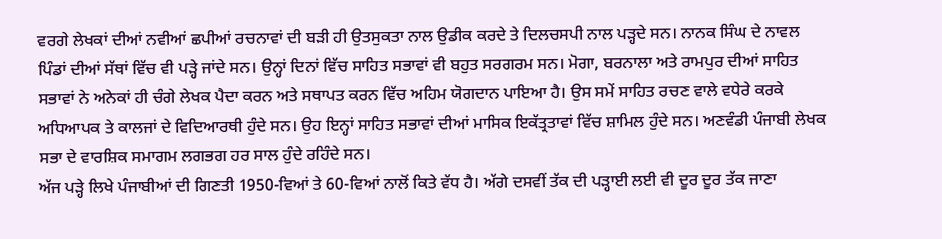ਵਰਗੇ ਲੇਖਕਾਂ ਦੀਆਂ ਨਵੀਆਂ ਛਪੀਆਂ ਰਚਨਾਵਾਂ ਦੀ ਬੜੀ ਹੀ ਉਤਸੁਕਤਾ ਨਾਲ ਉਡੀਕ ਕਰਦੇ ਤੇ ਦਿਲਚਸਪੀ ਨਾਲ ਪੜ੍ਹਦੇ ਸਨ। ਨਾਨਕ ਸਿੰਘ ਦੇ ਨਾਵਲ ਪਿੰਡਾਂ ਦੀਆਂ ਸੱਥਾਂ ਵਿੱਚ ਵੀ ਪੜ੍ਹੇ ਜਾਂਦੇ ਸਨ। ਉਨ੍ਹਾਂ ਦਿਨਾਂ ਵਿੱਚ ਸਾਹਿਤ ਸਭਾਵਾਂ ਵੀ ਬਹੁਤ ਸਰਗਰਮ ਸਨ। ਮੋਗਾ, ਬਰਨਾਲਾ ਅਤੇ ਰਾਮਪੁਰ ਦੀਆਂ ਸਾਹਿਤ ਸਭਾਵਾਂ ਨੇ ਅਨੇਕਾਂ ਹੀ ਚੰਗੇ ਲੇਖਕ ਪੈਦਾ ਕਰਨ ਅਤੇ ਸਥਾਪਤ ਕਰਨ ਵਿੱਚ ਅਹਿਮ ਯੋਗਦਾਨ ਪਾਇਆ ਹੈ। ਉਸ ਸਮੇਂ ਸਾਹਿਤ ਰਚਣ ਵਾਲੇ ਵਧੇਰੇ ਕਰਕੇ ਅਧਿਆਪਕ ਤੇ ਕਾਲਜਾਂ ਦੇ ਵਿਦਿਆਰਥੀ ਹੁੰਦੇ ਸਨ। ਉਹ ਇਨ੍ਹਾਂ ਸਾਹਿਤ ਸਭਾਵਾਂ ਦੀਆਂ ਮਾਸਿਕ ਇਕੱਤ੍ਰਤਾਵਾਂ ਵਿੱਚ ਸ਼ਾਮਿਲ ਹੁੰਦੇ ਸਨ। ਅਣਵੰਡੀ ਪੰਜਾਬੀ ਲੇਖਕ ਸਭਾ ਦੇ ਵਾਰਸ਼ਿਕ ਸਮਾਗਮ ਲਗਭਗ ਹਰ ਸਾਲ ਹੁੰਦੇ ਰਹਿੰਦੇ ਸਨ।
ਅੱਜ ਪੜ੍ਹੇ ਲਿਖੇ ਪੰਜਾਬੀਆਂ ਦੀ ਗਿਣਤੀ 1950-ਵਿਆਂ ਤੇ 60-ਵਿਆਂ ਨਾਲੋਂ ਕਿਤੇ ਵੱਧ ਹੈ। ਅੱਗੇ ਦਸਵੀਂ ਤੱਕ ਦੀ ਪੜ੍ਹਾਈ ਲਈ ਵੀ ਦੂਰ ਦੂਰ ਤੱਕ ਜਾਣਾ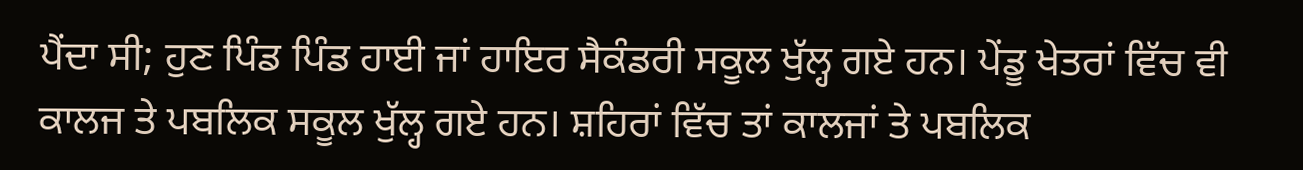ਪੈਂਦਾ ਸੀ; ਹੁਣ ਪਿੰਡ ਪਿੰਡ ਹਾਈ ਜਾਂ ਹਾਇਰ ਸੈਕੰਡਰੀ ਸਕੂਲ ਖੁੱਲ੍ਹ ਗਏ ਹਨ। ਪੇਂਡੂ ਖੇਤਰਾਂ ਵਿੱਚ ਵੀ ਕਾਲਜ ਤੇ ਪਬਲਿਕ ਸਕੂਲ ਖੁੱਲ੍ਹ ਗਏ ਹਨ। ਸ਼ਹਿਰਾਂ ਵਿੱਚ ਤਾਂ ਕਾਲਜਾਂ ਤੇ ਪਬਲਿਕ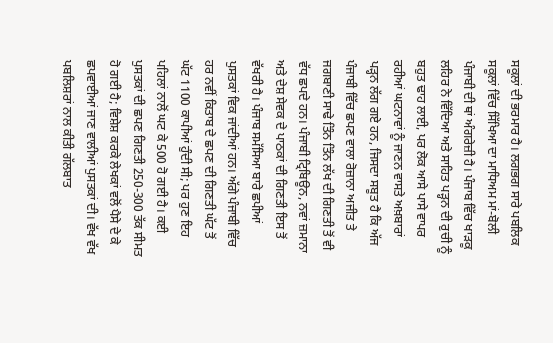ਸਕੂਲਾਂ ਦੀ ਭਰਮਾਰ ਹੈ। ਲਗਭਗ ਸਾਰੇ ਪਬਲਿਕ ਸਕੂਲਾਂ ਵਿੱਚ ਸਿੱਖਿਆ ਦਾ ਮਾਧਿਅਮ ਮਾਂ-ਬੋਲੀ ਪੰਜਾਬੀ ਦੀ ਥਾਂ ਅੰਗਰੇਜ਼ੀ ਹੈ। ਪੰਜਾਬ ਵਿੱਚ ਖਾੜਕੂ ਲਹਿਰ ਨੇ ਵਿੱਦਿਆ ਅਤੇ ਸਾਹਿਤ ਪੜ੍ਹਨ ਦੀ ਰੁਚੀ ਨੂੰ ਬਹੁਤ ਢਾਹ ਲਾਈ, ਪਰ ਲੋਕ ਆਸੇ ਪਾਸੇ ਵਾਪਰ ਰਹੀਆਂ ਘਟਨਾਵਾਂ ਨੂੰ ਜਾਣਨ ਵਾਸਤੇ ਅਖ਼ਬਾਰਾਂ ਪੜ੍ਹਨ ਲੱਗ ਗਏ ਹਨ, ਜਿਸਦਾ ਸਬੂਤ ਹੈ ਕਿ ਅੱਜ ਪੰਜਾਬੀ ਵਿੱਚ ਛਪਣ ਵਾਲਾ ਰੋਜ਼ਾਨਾ ਅਜੀਤ ਤੇ ਜਗਬਾਣੀ ਸਾਢੇ ਤਿੰਨ ਤਿੰਨ ਲੱਖ ਦੀ ਗਿਣਤੀ ਤੋਂ ਵੀ ਵੱਧ ਛਪਦੇ ਹਨ। ਪੰਜਾਬੀ ਟ੍ਰਿਬਿਊਨ, ਨਵਾਂ ਜ਼ਮਾਨਾ ਅਤੇ ਦੇਸ਼ ਸੇਵਕ ਦੇ ਪਾਠਕਾਂ ਦੀ ਗਿਣਤੀ ਇਸ ਤੋਂ ਵੱਖਰੀ ਹੈ। ਪੰਜਾਬ ਸਮੱਸਿਆ ਬਾਰੇ ਛਪੀਆਂ ਪੁਸਤਕਾਂ ਵਿਕ ਜਾਂਦੀਆਂ ਹਨ। ਅੱਗੇ ਪੰਜਾਬੀ ਵਿੱਚ ਹਰ ਨਵੀਂ ਕਿਤਾਬ ਦੇ ਛਪਣ ਦੀ ਗਿਣਤੀ ਘੱਟ ਤੋਂ ਘੱਟ 1100 ਕਾਪੀਆਂ ਹੁੰਦੀ ਸੀ; ਪਰ ਹੁਣ ਇਹ ਪਹਿਲਾਂ ਨਾਲੋਂ ਘਟ ਕੇ 500 ਹੋ ਗਈ ਹੈ। ਕਈ ਪੁਸਤਕਾਂ ਦੀ ਛਪਣ ਗਿਣਤੀ 250-300 ਤੱਕ ਸੀਮਤ ਹੋ ਗਈ ਹੈ; ਵਿਸ਼ੇਸ਼ ਕਰਕੇ ਲੇਖਕਾਂ ਵਲੋਂ ਪੈਸੇ ਦੇ ਕੇ ਛਪਵਾਈਆਂ ਜਾਣ ਵਾਲੀਆਂ ਪੁਸਤਕਾਂ ਦੀ। ਵੱਖ ਵੱਖ ਪਬਲਿਸ਼ਰਾਂ ਨਾਲ ਕੀਤੀ ਗੱਲਬਾਤ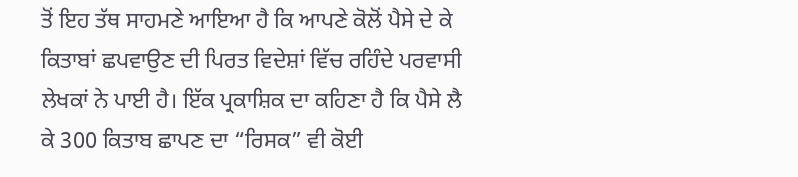ਤੋਂ ਇਹ ਤੱਥ ਸਾਹਮਣੇ ਆਇਆ ਹੈ ਕਿ ਆਪਣੇ ਕੋਲੋਂ ਪੈਸੇ ਦੇ ਕੇ ਕਿਤਾਬਾਂ ਛਪਵਾਉਣ ਦੀ ਪਿਰਤ ਵਿਦੇਸ਼ਾਂ ਵਿੱਚ ਰਹਿੰਦੇ ਪਰਵਾਸੀ ਲੇਖਕਾਂ ਨੇ ਪਾਈ ਹੈ। ਇੱਕ ਪ੍ਰਕਾਸ਼ਿਕ ਦਾ ਕਹਿਣਾ ਹੈ ਕਿ ਪੈਸੇ ਲੈ ਕੇ 300 ਕਿਤਾਬ ਛਾਪਣ ਦਾ “ਰਿਸਕ” ਵੀ ਕੋਈ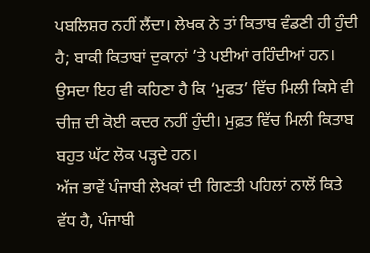ਪਬਲਿਸ਼ਰ ਨਹੀਂ ਲੈਂਦਾ। ਲੇਖਕ ਨੇ ਤਾਂ ਕਿਤਾਬ ਵੰਡਣੀ ਹੀ ਹੁੰਦੀ ਹੈ; ਬਾਕੀ ਕਿਤਾਬਾਂ ਦੁਕਾਨਾਂ ’ਤੇ ਪਈਆਂ ਰਹਿੰਦੀਆਂ ਹਨ। ਉਸਦਾ ਇਹ ਵੀ ਕਹਿਣਾ ਹੈ ਕਿ ‘ਮੁਫਤ’ ਵਿੱਚ ਮਿਲੀ ਕਿਸੇ ਵੀ ਚੀਜ਼ ਦੀ ਕੋਈ ਕਦਰ ਨਹੀਂ ਹੁੰਦੀ। ਮੁਫ਼ਤ ਵਿੱਚ ਮਿਲੀ ਕਿਤਾਬ ਬਹੁਤ ਘੱਟ ਲੋਕ ਪੜ੍ਹਦੇ ਹਨ।
ਅੱਜ ਭਾਵੇਂ ਪੰਜਾਬੀ ਲੇਖਕਾਂ ਦੀ ਗਿਣਤੀ ਪਹਿਲਾਂ ਨਾਲੋਂ ਕਿਤੇ ਵੱਧ ਹੈ, ਪੰਜਾਬੀ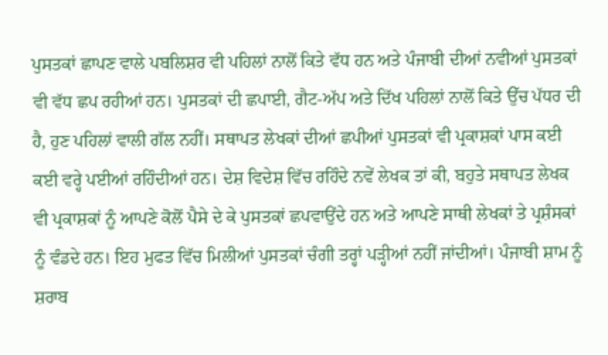ਪੁਸਤਕਾਂ ਛਾਪਣ ਵਾਲੇ ਪਬਲਿਸ਼ਰ ਵੀ ਪਹਿਲਾਂ ਨਾਲੋਂ ਕਿਤੇ ਵੱਧ ਹਨ ਅਤੇ ਪੰਜਾਬੀ ਦੀਆਂ ਨਵੀਆਂ ਪੁਸਤਕਾਂ ਵੀ ਵੱਧ ਛਪ ਰਹੀਆਂ ਹਨ। ਪੁਸਤਕਾਂ ਦੀ ਛਪਾਈ, ਗੈਟ-ਅੱਪ ਅਤੇ ਦਿੱਖ ਪਹਿਲਾਂ ਨਾਲੋਂ ਕਿਤੇ ਉੱਚ ਪੱਧਰ ਦੀ ਹੈ, ਹੁਣ ਪਹਿਲਾਂ ਵਾਲੀ ਗੱਲ ਨਹੀਂ। ਸਥਾਪਤ ਲੇਖਕਾਂ ਦੀਆਂ ਛਪੀਆਂ ਪੁਸਤਕਾਂ ਵੀ ਪ੍ਰਕਾਸ਼ਕਾਂ ਪਾਸ ਕਈ ਕਈ ਵਰ੍ਹੇ ਪਈਆਂ ਰਹਿੰਦੀਆਂ ਹਨ। ਦੇਸ਼ ਵਿਦੇਸ਼ ਵਿੱਚ ਰਹਿੰਦੇ ਨਵੇਂ ਲੇਖਕ ਤਾਂ ਕੀ, ਬਹੁਤੇ ਸਥਾਪਤ ਲੇਖਕ ਵੀ ਪ੍ਰਕਾਸ਼ਕਾਂ ਨੂੰ ਆਪਣੇ ਕੋਲੋਂ ਪੈਸੇ ਦੇ ਕੇ ਪੁਸਤਕਾਂ ਛਪਵਾਉਂਦੇ ਹਨ ਅਤੇ ਆਪਣੇ ਸਾਥੀ ਲੇਖਕਾਂ ਤੇ ਪ੍ਰਸ਼ੰਸਕਾਂ ਨੂੰ ਵੰਡਦੇ ਹਨ। ਇਹ ਮੁਫਤ ਵਿੱਚ ਮਿਲੀਆਂ ਪੁਸਤਕਾਂ ਚੰਗੀ ਤਰ੍ਹਾਂ ਪੜ੍ਹੀਆਂ ਨਹੀਂ ਜਾਂਦੀਆਂ। ਪੰਜਾਬੀ ਸ਼ਾਮ ਨੂੰ ਸ਼ਰਾਬ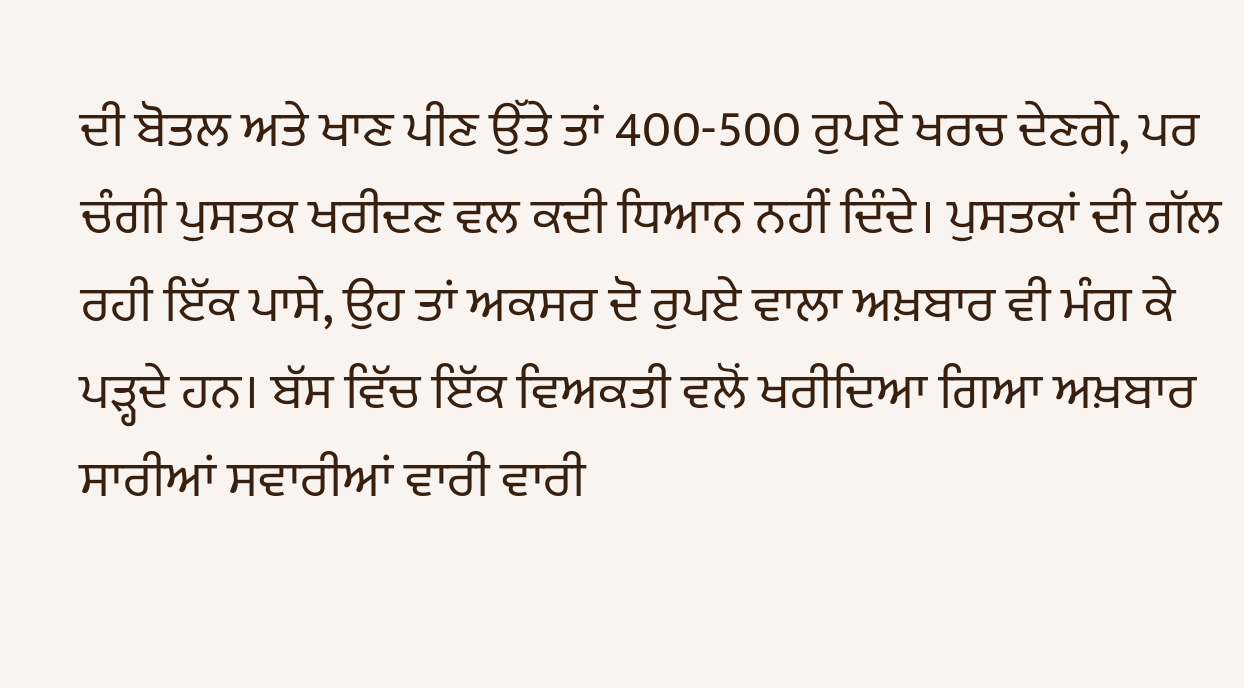ਦੀ ਬੋਤਲ ਅਤੇ ਖਾਣ ਪੀਣ ਉੱਤੇ ਤਾਂ 400-500 ਰੁਪਏ ਖਰਚ ਦੇਣਗੇ, ਪਰ ਚੰਗੀ ਪੁਸਤਕ ਖਰੀਦਣ ਵਲ ਕਦੀ ਧਿਆਨ ਨਹੀਂ ਦਿੰਦੇ। ਪੁਸਤਕਾਂ ਦੀ ਗੱਲ ਰਹੀ ਇੱਕ ਪਾਸੇ, ਉਹ ਤਾਂ ਅਕਸਰ ਦੋ ਰੁਪਏ ਵਾਲਾ ਅਖ਼ਬਾਰ ਵੀ ਮੰਗ ਕੇ ਪੜ੍ਹਦੇ ਹਨ। ਬੱਸ ਵਿੱਚ ਇੱਕ ਵਿਅਕਤੀ ਵਲੋਂ ਖਰੀਦਿਆ ਗਿਆ ਅਖ਼ਬਾਰ ਸਾਰੀਆਂ ਸਵਾਰੀਆਂ ਵਾਰੀ ਵਾਰੀ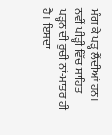ਮੰਗ ਕੇ ਪੜ੍ਹ ਲੈਂਦੀਆਂ ਹਨ।
ਨਵੀਂ ਪੀੜ੍ਹੀ ਵਿੱਚ ਸਾਹਿਤ ਪੜ੍ਹਨ ਦੀ ਰੁਚੀ ਨਾਂ-ਮਾਤਰ ਹੀ ਹੈ। ਇਸਦਾ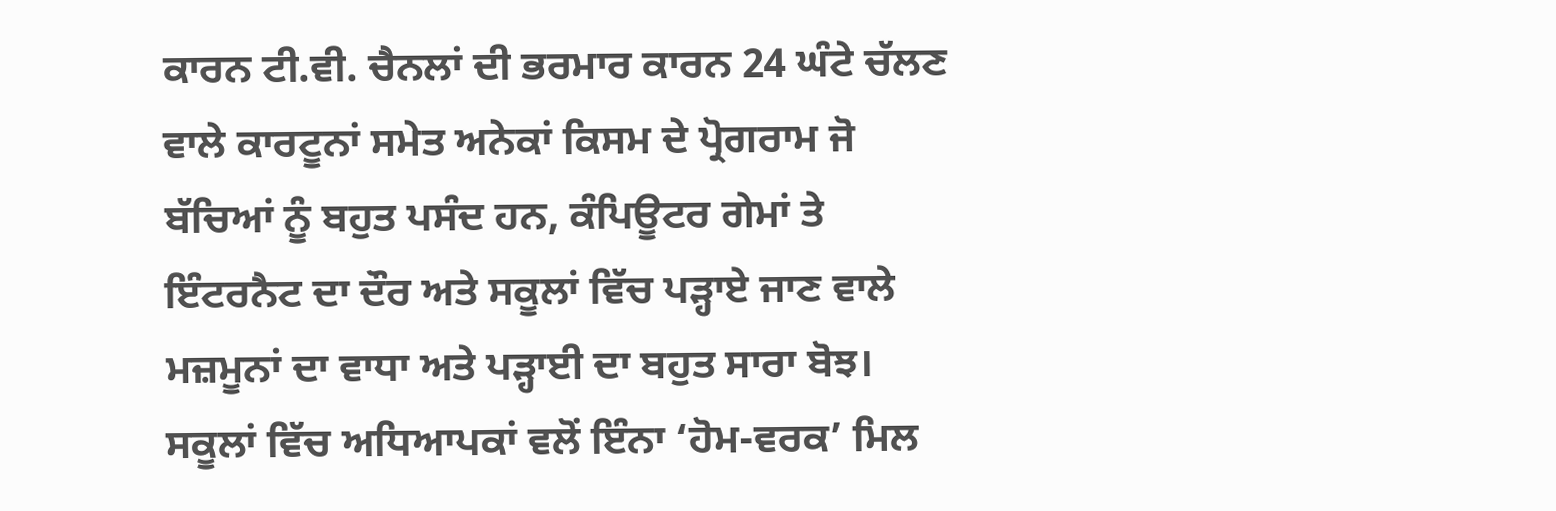ਕਾਰਨ ਟੀ.ਵੀ. ਚੈਨਲਾਂ ਦੀ ਭਰਮਾਰ ਕਾਰਨ 24 ਘੰਟੇ ਚੱਲਣ ਵਾਲੇ ਕਾਰਟੂਨਾਂ ਸਮੇਤ ਅਨੇਕਾਂ ਕਿਸਮ ਦੇ ਪ੍ਰੋਗਰਾਮ ਜੋ ਬੱਚਿਆਂ ਨੂੰ ਬਹੁਤ ਪਸੰਦ ਹਨ, ਕੰਪਿਊਟਰ ਗੇਮਾਂ ਤੇ ਇੰਟਰਨੈਟ ਦਾ ਦੌਰ ਅਤੇ ਸਕੂਲਾਂ ਵਿੱਚ ਪੜ੍ਹਾਏ ਜਾਣ ਵਾਲੇ ਮਜ਼ਮੂਨਾਂ ਦਾ ਵਾਧਾ ਅਤੇ ਪੜ੍ਹਾਈ ਦਾ ਬਹੁਤ ਸਾਰਾ ਬੋਝ। ਸਕੂਲਾਂ ਵਿੱਚ ਅਧਿਆਪਕਾਂ ਵਲੋਂ ਇੰਨਾ ‘ਹੋਮ-ਵਰਕ’ ਮਿਲ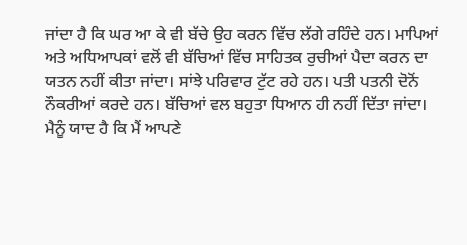ਜਾਂਦਾ ਹੈ ਕਿ ਘਰ ਆ ਕੇ ਵੀ ਬੱਚੇ ਉਹ ਕਰਨ ਵਿੱਚ ਲੱਗੇ ਰਹਿੰਦੇ ਹਨ। ਮਾਪਿਆਂ ਅਤੇ ਅਧਿਆਪਕਾਂ ਵਲੋਂ ਵੀ ਬੱਚਿਆਂ ਵਿੱਚ ਸਾਹਿਤਕ ਰੁਚੀਆਂ ਪੈਦਾ ਕਰਨ ਦਾ ਯਤਨ ਨਹੀਂ ਕੀਤਾ ਜਾਂਦਾ। ਸਾਂਝੇ ਪਰਿਵਾਰ ਟੁੱਟ ਰਹੇ ਹਨ। ਪਤੀ ਪਤਨੀ ਦੋਨੋਂ ਨੌਕਰੀਆਂ ਕਰਦੇ ਹਨ। ਬੱਚਿਆਂ ਵਲ ਬਹੁਤਾ ਧਿਆਨ ਹੀ ਨਹੀਂ ਦਿੱਤਾ ਜਾਂਦਾ। ਮੈਨੂੰ ਯਾਦ ਹੈ ਕਿ ਮੈਂ ਆਪਣੇ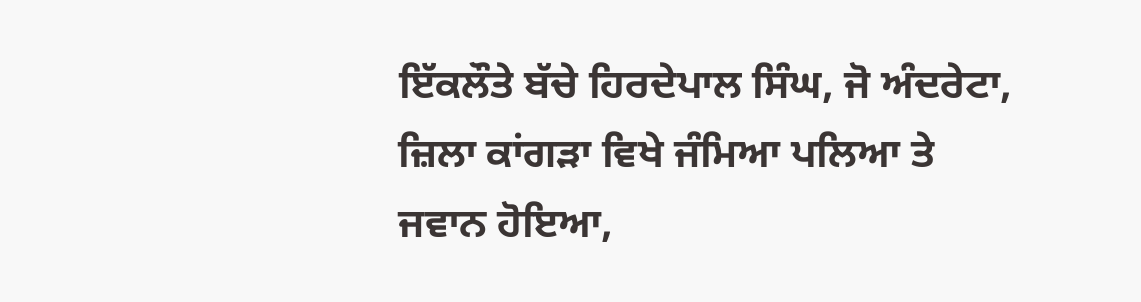ਇੱਕਲੌਤੇ ਬੱਚੇ ਹਿਰਦੇਪਾਲ ਸਿੰਘ, ਜੋ ਅੰਦਰੇਟਾ, ਜ਼ਿਲਾ ਕਾਂਗੜਾ ਵਿਖੇ ਜੰਮਿਆ ਪਲਿਆ ਤੇ ਜਵਾਨ ਹੋਇਆ,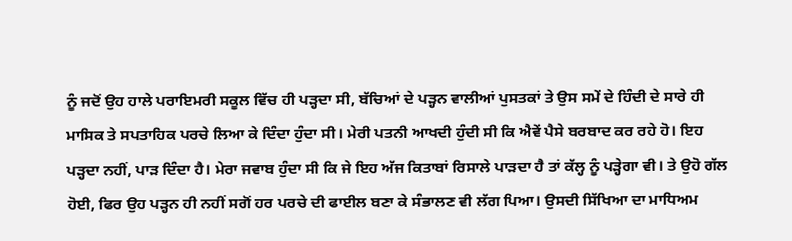ਨੂੰ ਜਦੋਂ ਉਹ ਹਾਲੇ ਪਰਾਇਮਰੀ ਸਕੂਲ ਵਿੱਚ ਹੀ ਪੜ੍ਹਦਾ ਸੀ, ਬੱਚਿਆਂ ਦੇ ਪੜ੍ਹਨ ਵਾਲੀਆਂ ਪੁਸਤਕਾਂ ਤੇ ਉਸ ਸਮੇਂ ਦੇ ਹਿੰਦੀ ਦੇ ਸਾਰੇ ਹੀ ਮਾਸਿਕ ਤੇ ਸਪਤਾਹਿਕ ਪਰਚੇ ਲਿਆ ਕੇ ਦਿੰਦਾ ਹੁੰਦਾ ਸੀ। ਮੇਰੀ ਪਤਨੀ ਆਖਦੀ ਹੁੰਦੀ ਸੀ ਕਿ ਐਵੇਂ ਪੈਸੇ ਬਰਬਾਦ ਕਰ ਰਹੇ ਹੋ। ਇਹ ਪੜ੍ਹਦਾ ਨਹੀਂ, ਪਾੜ ਦਿੰਦਾ ਹੈ। ਮੇਰਾ ਜਵਾਬ ਹੁੰਦਾ ਸੀ ਕਿ ਜੇ ਇਹ ਅੱਜ ਕਿਤਾਬਾਂ ਰਿਸਾਲੇ ਪਾੜਦਾ ਹੈ ਤਾਂ ਕੱਲ੍ਹ ਨੂੰ ਪੜ੍ਹੇਗਾ ਵੀ। ਤੇ ਉਹੋ ਗੱਲ ਹੋਈ, ਫਿਰ ਉਹ ਪੜ੍ਹਨ ਹੀ ਨਹੀਂ ਸਗੋਂ ਹਰ ਪਰਚੇ ਦੀ ਫਾਈਲ ਬਣਾ ਕੇ ਸੰਭਾਲਣ ਵੀ ਲੱਗ ਪਿਆ। ਉਸਦੀ ਸਿੱਖਿਆ ਦਾ ਮਾਧਿਅਮ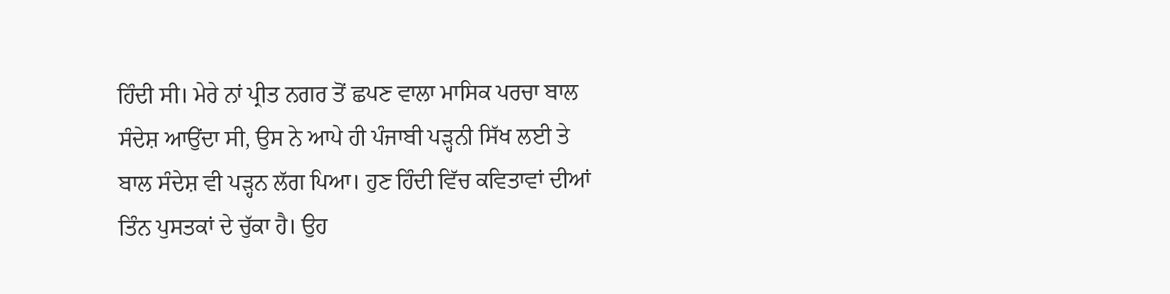ਹਿੰਦੀ ਸੀ। ਮੇਰੇ ਨਾਂ ਪ੍ਰੀਤ ਨਗਰ ਤੋਂ ਛਪਣ ਵਾਲਾ ਮਾਸਿਕ ਪਰਚਾ ਬਾਲ ਸੰਦੇਸ਼ ਆਉਂਦਾ ਸੀ, ਉਸ ਨੇ ਆਪੇ ਹੀ ਪੰਜਾਬੀ ਪੜ੍ਹਨੀ ਸਿੱਖ ਲਈ ਤੇ ਬਾਲ ਸੰਦੇਸ਼ ਵੀ ਪੜ੍ਹਨ ਲੱਗ ਪਿਆ। ਹੁਣ ਹਿੰਦੀ ਵਿੱਚ ਕਵਿਤਾਵਾਂ ਦੀਆਂ ਤਿੰਨ ਪੁਸਤਕਾਂ ਦੇ ਚੁੱਕਾ ਹੈ। ਉਹ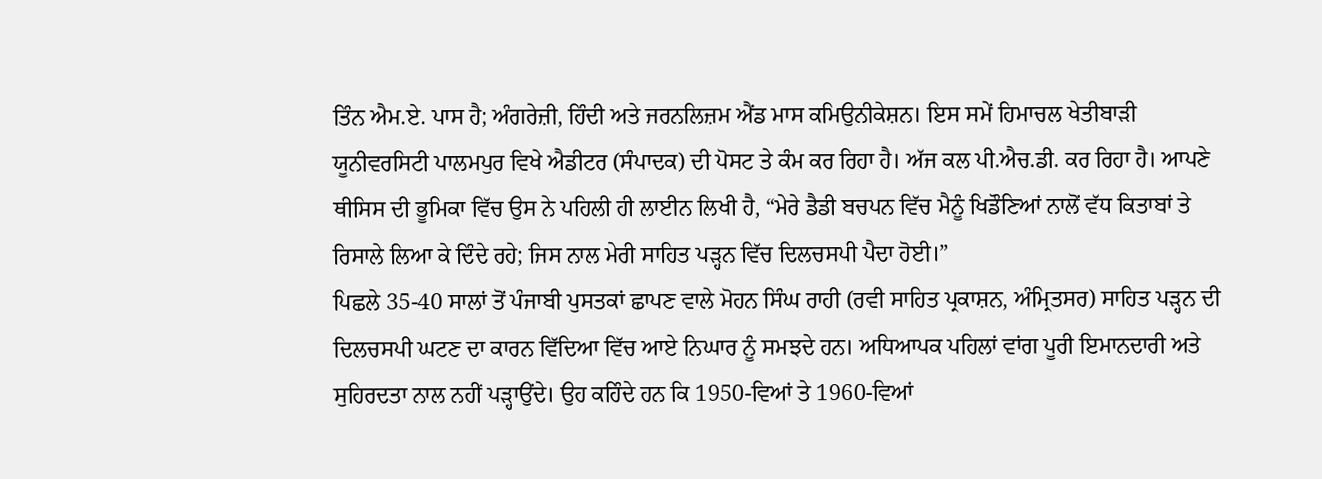ਤਿੰਨ ਐਮ.ਏ. ਪਾਸ ਹੈ; ਅੰਗਰੇਜ਼ੀ, ਹਿੰਦੀ ਅਤੇ ਜਰਨਲਿਜ਼ਮ ਐਂਡ ਮਾਸ ਕਮਿਉਨੀਕੇਸ਼ਨ। ਇਸ ਸਮੇਂ ਹਿਮਾਚਲ ਖੇਤੀਬਾੜੀ ਯੂਨੀਵਰਸਿਟੀ ਪਾਲਮਪੁਰ ਵਿਖੇ ਐਡੀਟਰ (ਸੰਪਾਦਕ) ਦੀ ਪੋਸਟ ਤੇ ਕੰਮ ਕਰ ਰਿਹਾ ਹੈ। ਅੱਜ ਕਲ ਪੀ.ਐਚ.ਡੀ. ਕਰ ਰਿਹਾ ਹੈ। ਆਪਣੇ ਥੀਸਿਸ ਦੀ ਭੂਮਿਕਾ ਵਿੱਚ ਉਸ ਨੇ ਪਹਿਲੀ ਹੀ ਲਾਈਨ ਲਿਖੀ ਹੈ, “ਮੇਰੇ ਡੈਡੀ ਬਚਪਨ ਵਿੱਚ ਮੈਨੂੰ ਖਿਡੌਣਿਆਂ ਨਾਲੋਂ ਵੱਧ ਕਿਤਾਬਾਂ ਤੇ ਰਿਸਾਲੇ ਲਿਆ ਕੇ ਦਿੰਦੇ ਰਹੇ; ਜਿਸ ਨਾਲ ਮੇਰੀ ਸਾਹਿਤ ਪੜ੍ਹਨ ਵਿੱਚ ਦਿਲਚਸਪੀ ਪੈਦਾ ਹੋਈ।”
ਪਿਛਲੇ 35-40 ਸਾਲਾਂ ਤੋਂ ਪੰਜਾਬੀ ਪੁਸਤਕਾਂ ਛਾਪਣ ਵਾਲੇ ਮੋਹਨ ਸਿੰਘ ਰਾਹੀ (ਰਵੀ ਸਾਹਿਤ ਪ੍ਰਕਾਸ਼ਨ, ਅੰਮ੍ਰਿਤਸਰ) ਸਾਹਿਤ ਪੜ੍ਹਨ ਦੀ ਦਿਲਚਸਪੀ ਘਟਣ ਦਾ ਕਾਰਨ ਵਿੱਦਿਆ ਵਿੱਚ ਆਏ ਨਿਘਾਰ ਨੂੰ ਸਮਝਦੇ ਹਨ। ਅਧਿਆਪਕ ਪਹਿਲਾਂ ਵਾਂਗ ਪੂਰੀ ਇਮਾਨਦਾਰੀ ਅਤੇ ਸੁਹਿਰਦਤਾ ਨਾਲ ਨਹੀਂ ਪੜ੍ਹਾਉਂਦੇ। ਉਹ ਕਹਿੰਦੇ ਹਨ ਕਿ 1950-ਵਿਆਂ ਤੇ 1960-ਵਿਆਂ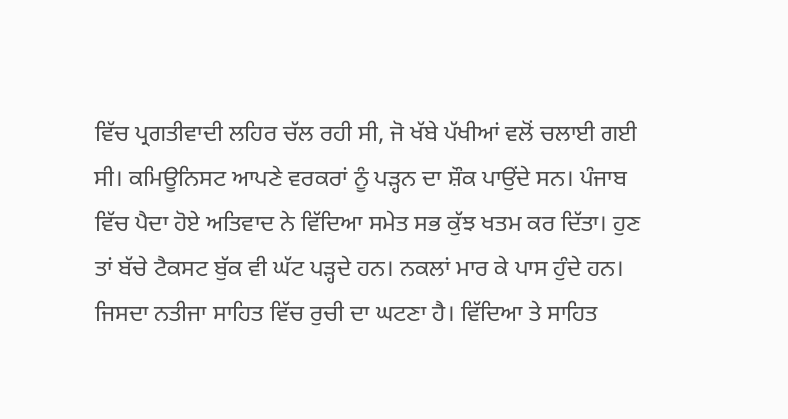ਵਿੱਚ ਪ੍ਰਗਤੀਵਾਦੀ ਲਹਿਰ ਚੱਲ ਰਹੀ ਸੀ, ਜੋ ਖੱਬੇ ਪੱਖੀਆਂ ਵਲੋਂ ਚਲਾਈ ਗਈ ਸੀ। ਕਮਿਊਨਿਸਟ ਆਪਣੇ ਵਰਕਰਾਂ ਨੂੰ ਪੜ੍ਹਨ ਦਾ ਸ਼ੌਕ ਪਾਉਂਦੇ ਸਨ। ਪੰਜਾਬ ਵਿੱਚ ਪੈਦਾ ਹੋਏ ਅਤਿਵਾਦ ਨੇ ਵਿੱਦਿਆ ਸਮੇਤ ਸਭ ਕੁੱਝ ਖਤਮ ਕਰ ਦਿੱਤਾ। ਹੁਣ ਤਾਂ ਬੱਚੇ ਟੈਕਸਟ ਬੁੱਕ ਵੀ ਘੱਟ ਪੜ੍ਹਦੇ ਹਨ। ਨਕਲਾਂ ਮਾਰ ਕੇ ਪਾਸ ਹੁੰਦੇ ਹਨ। ਜਿਸਦਾ ਨਤੀਜਾ ਸਾਹਿਤ ਵਿੱਚ ਰੁਚੀ ਦਾ ਘਟਣਾ ਹੈ। ਵਿੱਦਿਆ ਤੇ ਸਾਹਿਤ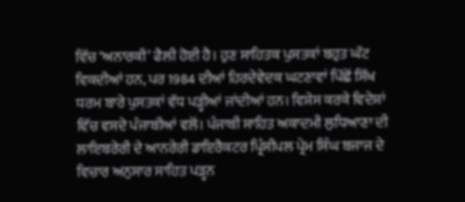ਵਿੱਚ ‘ਅਨਾਰਕੀ’ ਫੈਲੀ ਹੋਈ ਹੈ। ਹੁਣ ਸਾਹਿਤਕ ਪੁਸਤਕਾਂ ਬਹੁਤ ਘੱਟ ਵਿਕਦੀਆਂ ਹਨ, ਪਰ 1984 ਦੀਆਂ ਹਿਰਦੇਵੇਦਕ ਘਟਣਾਵਾਂ ਪਿੱਛੋਂ ਸਿੱਖ ਧਰਮ ਬਾਰੇ ਪੁਸਤਕਾਂ ਵੱਧ ਪੜ੍ਹੀਆਂ ਜਾਂਦੀਆਂ ਹਨ। ਵਿਸ਼ੇਸ ਕਰਕੇ ਵਿਦੇਸ਼ਾਂ ਵਿੱਚ ਵਸਦੇ ਪੰਜਾਬੀਆਂ ਵਲੋਂ। ਪੰਜਾਬੀ ਸਾਹਿਤ ਅਕਾਦਮੀ ਲੁਧਿਆਣਾ ਦੀ ਲਾਇਬਰੇਰੀ ਦੇ ਆਨਰੇਰੀ ਡਾਇਰੈਕਟਰ ਪ੍ਰਿੰਸੀਪਲ ਪ੍ਰੇਮ ਸਿੰਘ ਬਜਾਜ ਦੇ ਵਿਚਾਰ ਅਨੁਸਾਰ ਸਾਹਿਤ ਪੜ੍ਹਨ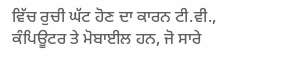ਵਿੱਚ ਰੁਚੀ ਘੱਟ ਹੋਣ ਦਾ ਕਾਰਨ ਟੀ.ਵੀ., ਕੰਪਿਊਟਰ ਤੇ ਮੋਬਾਈਲ ਹਨ, ਜੋ ਸਾਰੇ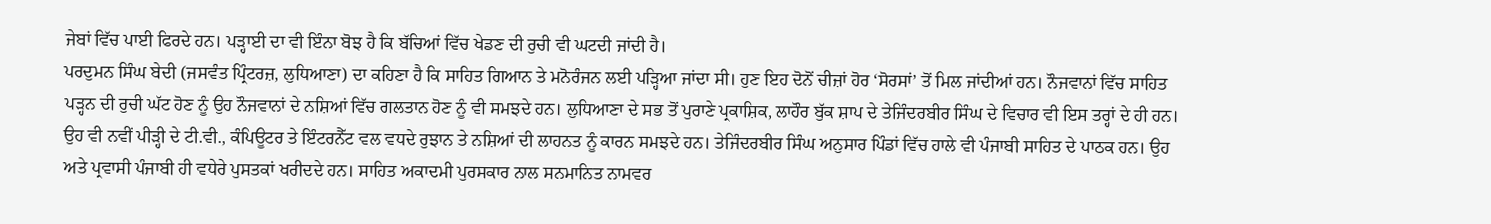ਜੇਬਾਂ ਵਿੱਚ ਪਾਈ ਫਿਰਦੇ ਹਨ। ਪੜ੍ਹਾਈ ਦਾ ਵੀ ਇੰਨਾ ਬੋਝ ਹੈ ਕਿ ਬੱਚਿਆਂ ਵਿੱਚ ਖੇਡਣ ਦੀ ਰੁਚੀ ਵੀ ਘਟਦੀ ਜਾਂਦੀ ਹੈ।
ਪਰਦੁਮਨ ਸਿੰਘ ਬੇਦੀ (ਜਸਵੰਤ ਪ੍ਰਿੰਟਰਜ਼, ਲੁਧਿਆਣਾ) ਦਾ ਕਹਿਣਾ ਹੈ ਕਿ ਸਾਹਿਤ ਗਿਆਨ ਤੇ ਮਨੋਰੰਜਨ ਲਈ ਪੜ੍ਹਿਆ ਜਾਂਦਾ ਸੀ। ਹੁਣ ਇਹ ਦੋਨੋਂ ਚੀਜ਼ਾਂ ਹੋਰ ‘ਸੋਰਸਾਂ’ ਤੋਂ ਮਿਲ ਜਾਂਦੀਆਂ ਹਨ। ਨੌਜਵਾਨਾਂ ਵਿੱਚ ਸਾਹਿਤ ਪੜ੍ਹਨ ਦੀ ਰੁਚੀ ਘੱਟ ਹੋਣ ਨੂੰ ਉਹ ਨੌਜਵਾਨਾਂ ਦੇ ਨਸ਼ਿਆਂ ਵਿੱਚ ਗਲਤਾਨ ਹੋਣ ਨੂੰ ਵੀ ਸਮਝਦੇ ਹਨ। ਲੁਧਿਆਣਾ ਦੇ ਸਭ ਤੋਂ ਪੁਰਾਣੇ ਪ੍ਰਕਾਸ਼ਿਕ, ਲਾਹੌਰ ਬੁੱਕ ਸ਼ਾਪ ਦੇ ਤੇਜਿੰਦਰਬੀਰ ਸਿੰਘ ਦੇ ਵਿਚਾਰ ਵੀ ਇਸ ਤਰ੍ਹਾਂ ਦੇ ਹੀ ਹਨ। ਉਹ ਵੀ ਨਵੀਂ ਪੀੜ੍ਹੀ ਦੇ ਟੀ.ਵੀ., ਕੰਪਿਊਟਰ ਤੇ ਇੰਟਰਨੈੱਟ ਵਲ ਵਧਦੇ ਰੁਝਾਨ ਤੇ ਨਸ਼ਿਆਂ ਦੀ ਲਾਹਨਤ ਨੂੰ ਕਾਰਨ ਸਮਝਦੇ ਹਨ। ਤੇਜਿੰਦਰਬੀਰ ਸਿੰਘ ਅਨੁਸਾਰ ਪਿੰਡਾਂ ਵਿੱਚ ਹਾਲੇ ਵੀ ਪੰਜਾਬੀ ਸਾਹਿਤ ਦੇ ਪਾਠਕ ਹਨ। ਉਹ ਅਤੇ ਪ੍ਰਵਾਸੀ ਪੰਜਾਬੀ ਹੀ ਵਧੇਰੇ ਪੁਸਤਕਾਂ ਖਰੀਦਦੇ ਹਨ। ਸਾਹਿਤ ਅਕਾਦਮੀ ਪੁਰਸਕਾਰ ਨਾਲ ਸਨਮਾਨਿਤ ਨਾਮਵਰ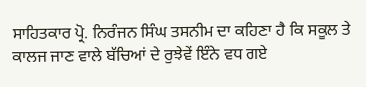ਸਾਹਿਤਕਾਰ ਪ੍ਰੋ. ਨਿਰੰਜਨ ਸਿੰਘ ਤਸਨੀਮ ਦਾ ਕਹਿਣਾ ਹੈ ਕਿ ਸਕੂਲ ਤੇ ਕਾਲਜ ਜਾਣ ਵਾਲੇ ਬੱਚਿਆਂ ਦੇ ਰੁਝੇਵੇਂ ਇੰਨੇ ਵਧ ਗਏ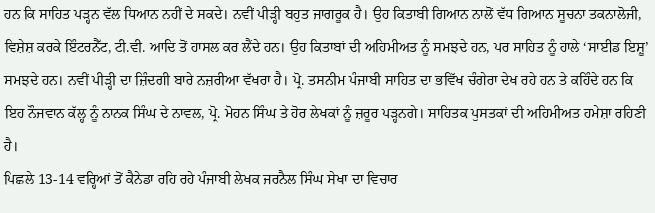ਹਨ ਕਿ ਸਾਹਿਤ ਪੜ੍ਹਨ ਵੱਲ ਧਿਆਨ ਨਹੀਂ ਦੇ ਸਕਦੇ। ਨਵੀਂ ਪੀੜ੍ਹੀ ਬਹੁਤ ਜਾਗਰੂਕ ਹੈ। ਉਹ ਕਿਤਾਬੀ ਗਿਆਨ ਨਾਲੋਂ ਵੱਧ ਗਿਆਨ ਸੂਚਨਾ ਤਕਨਾਲੋਜੀ, ਵਿਸ਼ੇਸ਼ ਕਰਕੇ ਇੰਟਰਨੈੱਟ, ਟੀ.ਵੀ. ਆਦਿ ਤੋਂ ਹਾਸਲ ਕਰ ਲੈਂਦੇ ਹਨ। ਉਹ ਕਿਤਾਬਾਂ ਦੀ ਅਹਿਮੀਅਤ ਨੂੰ ਸਮਝਦੇ ਹਨ, ਪਰ ਸਾਹਿਤ ਨੂੰ ਹਾਲੇ ‘ਸਾਈਡ ਇਸ਼ੂ’ ਸਮਝਦੇ ਹਨ। ਨਵੀਂ ਪੀੜ੍ਹੀ ਦਾ ਜ਼ਿੰਦਗੀ ਬਾਰੇ ਨਜ਼ਰੀਆ ਵੱਖਰਾ ਹੈ। ਪ੍ਰੋ. ਤਸਨੀਮ ਪੰਜਾਬੀ ਸਾਹਿਤ ਦਾ ਭਵਿੱਖ ਚੰਗੇਰਾ ਦੇਖ ਰਹੇ ਹਨ ਤੇ ਕਹਿੰਦੇ ਹਨ ਕਿ ਇਹ ਨੌਜਵਾਨ ਕੱਲ੍ਹ ਨੂੰ ਨਾਨਕ ਸਿੰਘ ਦੇ ਨਾਵਲ, ਪ੍ਰੋ. ਮੋਹਨ ਸਿੰਘ ਤੇ ਹੋਰ ਲੇਖਕਾਂ ਨੂੰ ਜ਼ਰੂਰ ਪੜ੍ਹਨਗੇ। ਸਾਹਿਤਕ ਪੁਸਤਕਾਂ ਦੀ ਅਹਿਮੀਅਤ ਹਮੇਸ਼ਾ ਰਹਿਣੀ ਹੈ।
ਪਿਛਲੇ 13-14 ਵਰ੍ਹਿਆਂ ਤੋਂ ਕੈਨੇਡਾ ਰਹਿ ਰਹੇ ਪੰਜਾਬੀ ਲੇਖਕ ਜਰਨੈਲ ਸਿੰਘ ਸੇਖਾ ਦਾ ਵਿਚਾਰ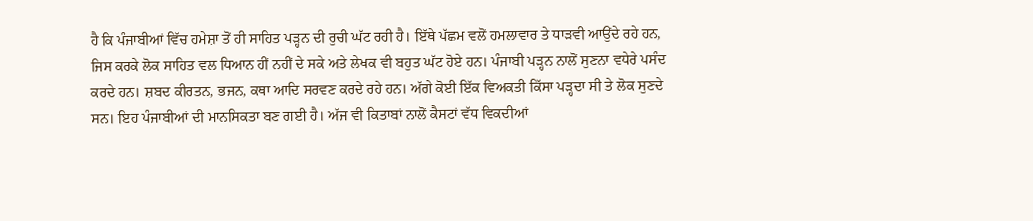ਹੈ ਕਿ ਪੰਜਾਬੀਆਂ ਵਿੱਚ ਹਮੇਸ਼ਾ ਤੋਂ ਹੀ ਸਾਹਿਤ ਪੜ੍ਹਨ ਦੀ ਰੁਚੀ ਘੱਟ ਰਹੀ ਹੈ। ਇੱਥੇ ਪੱਛਮ ਵਲੋਂ ਹਮਲਾਵਾਰ ਤੇ ਧਾੜਵੀ ਆਉਂਦੇ ਰਹੇ ਹਨ, ਜਿਸ ਕਰਕੇ ਲੋਕ ਸਾਹਿਤ ਵਲ ਧਿਆਨ ਹੀਂ ਨਹੀਂ ਦੇ ਸਕੇ ਅਤੇ ਲੇਖਕ ਵੀ ਬਹੁਤ ਘੱਟ ਹੋਏ ਹਨ। ਪੰਜਾਬੀ ਪੜ੍ਹਨ ਨਾਲੋਂ ਸੁਣਨਾ ਵਧੇਰੇ ਪਸੰਦ ਕਰਦੇ ਹਨ। ਸ਼ਬਦ ਕੀਰਤਨ, ਭਜਨ, ਕਥਾ ਆਦਿ ਸਰਵਣ ਕਰਦੇ ਰਹੇ ਹਨ। ਅੱਗੇ ਕੋਈ ਇੱਕ ਵਿਅਕਤੀ ਕਿੱਸਾ ਪੜ੍ਹਦਾ ਸੀ ਤੇ ਲੋਕ ਸੁਣਦੇ ਸਨ। ਇਹ ਪੰਜਾਬੀਆਂ ਦੀ ਮਾਨਸਿਕਤਾ ਬਣ ਗਈ ਹੈ। ਅੱਜ ਵੀ ਕਿਤਾਬਾਂ ਨਾਲੋਂ ਕੈਸਟਾਂ ਵੱਧ ਵਿਕਦੀਆਂ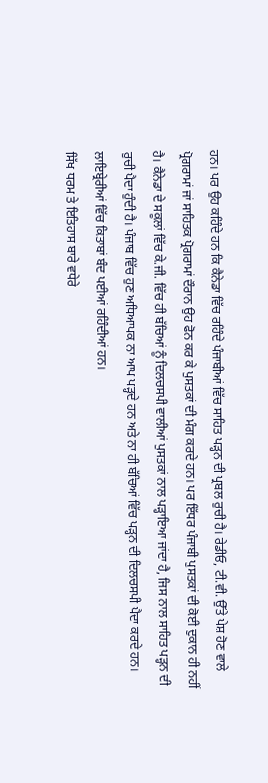ਹਨ। ਪਰ ਉਹ ਕਹਿੰਦੇ ਹਨ ਕਿ ਕੈਨੇਡਾ ਵਿੱਚ ਰਹਿੰਦੇ ਪੰਜਾਬੀਆਂ ਵਿੱਚ ਸਾਹਿਤ ਪੜ੍ਹਨ ਦੀ ਪ੍ਰਬਲ ਰੁਚੀ ਹੈ। ਰੇਡੀਓ, ਟੀ.ਵੀ. ਉੱਤੇ ਪੇਸ਼ ਹੋਣ ਵਾਲੇ ਪ੍ਰੋਗਰਾਮਾਂ ਜਾਂ ਸਾਹਿਤਕ ਪ੍ਰੋਗਰਾਮਾਂ ਦੌਰਾਨ ਉਹ ਫੋਨ ਕਰ ਕੇ ਪੁਸਤਕਾਂ ਦੀ ਮੰਗ ਕਰਦੇ ਹਨ। ਪਰ ਇੱਧਰ ਪੰਜਾਬੀ ਪੁਸਤਕਾਂ ਦੀ ਕੋਈ ਦੁਕਾਨ ਹੀ ਨਹੀਂ ਹੈ। ਕੈਨੇਡਾ ਦੇ ਸਕੂਲਾਂ ਵਿੱਚ ਕੇ.ਜੀ. ਵਿੱਚ ਹੀ ਬੱਚਿਆਂ ਨੂੰ ਦਿਲਚਸਪੀ ਵਾਲੀਆਂ ਪੁਸਤਕਾਂ ਨਾਲ ਪੜ੍ਹਾਇਆ ਜਾਂਦਾ ਹੈ, ਜਿਸ ਨਾਲ ਸਾਹਿਤ ਪੜ੍ਹਨ ਦੀ ਰੁਚੀ ਪੈਦਾ ਹੁੰਦੀ ਹੈ। ਪੰਜਾਬ ਵਿੱਚ ਹੁਣ ਅਧਿਆਪਕ ਨਾ ਆਪ ਪੜ੍ਹਦੇ ਹਨ ਅਤੇ ਨਾ ਹੀ ਬੱਚਿਆਂ ਵਿੱਚ ਪੜ੍ਹਨ ਦੀ ਦਿਲਚਸਪੀ ਪੈਦਾ ਕਰਦੇ ਹਨ। ਲਾਇਬ੍ਰੇਰੀਆਂ ਵਿੱਚ ਕਿਤਾਬਾਂ ਬੰਦ ਪਈਆਂ ਰਹਿੰਦੀਆਂ ਹਨ।
ਸਿੱਖ ਧਰਮ ਤੇ ਇਤਿਹਾਸ ਬਾਰੇ ਵਧੇਰੇ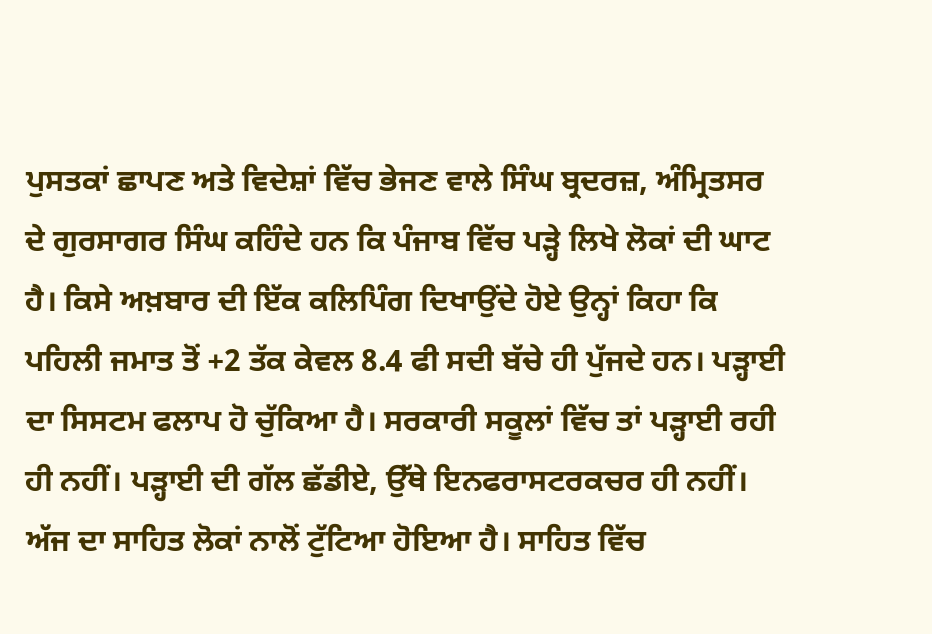ਪੁਸਤਕਾਂ ਛਾਪਣ ਅਤੇ ਵਿਦੇਸ਼ਾਂ ਵਿੱਚ ਭੇਜਣ ਵਾਲੇ ਸਿੰਘ ਬ੍ਰਦਰਜ਼, ਅੰਮ੍ਰਿਤਸਰ ਦੇ ਗੁਰਸਾਗਰ ਸਿੰਘ ਕਹਿੰਦੇ ਹਨ ਕਿ ਪੰਜਾਬ ਵਿੱਚ ਪੜ੍ਹੇ ਲਿਖੇ ਲੋਕਾਂ ਦੀ ਘਾਟ ਹੈ। ਕਿਸੇ ਅਖ਼ਬਾਰ ਦੀ ਇੱਕ ਕਲਿਪਿੰਗ ਦਿਖਾਉਂਦੇ ਹੋਏ ਉਨ੍ਹਾਂ ਕਿਹਾ ਕਿ ਪਹਿਲੀ ਜਮਾਤ ਤੋਂ +2 ਤੱਕ ਕੇਵਲ 8.4 ਫੀ ਸਦੀ ਬੱਚੇ ਹੀ ਪੁੱਜਦੇ ਹਨ। ਪੜ੍ਹਾਈ ਦਾ ਸਿਸਟਮ ਫਲਾਪ ਹੋ ਚੁੱਕਿਆ ਹੈ। ਸਰਕਾਰੀ ਸਕੂਲਾਂ ਵਿੱਚ ਤਾਂ ਪੜ੍ਹਾਈ ਰਹੀ ਹੀ ਨਹੀਂ। ਪੜ੍ਹਾਈ ਦੀ ਗੱਲ ਛੱਡੀਏ, ਉੱਥੇ ਇਨਫਰਾਸਟਰਕਚਰ ਹੀ ਨਹੀਂ। ਅੱਜ ਦਾ ਸਾਹਿਤ ਲੋਕਾਂ ਨਾਲੋਂ ਟੁੱਟਿਆ ਹੋਇਆ ਹੈ। ਸਾਹਿਤ ਵਿੱਚ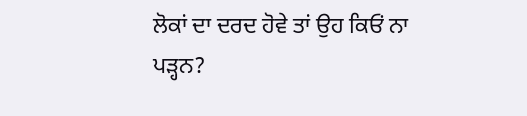ਲੋਕਾਂ ਦਾ ਦਰਦ ਹੋਵੇ ਤਾਂ ਉਹ ਕਿਓਂ ਨਾ ਪੜ੍ਹਨ?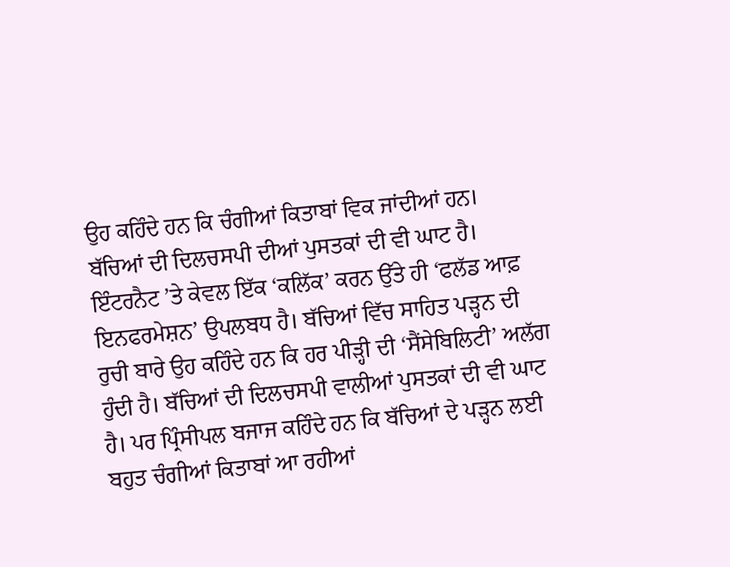ਉਹ ਕਹਿੰਦੇ ਹਨ ਕਿ ਚੰਗੀਆਂ ਕਿਤਾਬਾਂ ਵਿਕ ਜਾਂਦੀਆਂ ਹਨ। ਬੱਚਿਆਂ ਦੀ ਦਿਲਚਸਪੀ ਦੀਆਂ ਪੁਸਤਕਾਂ ਦੀ ਵੀ ਘਾਟ ਹੈ। ਇੰਟਰਨੈਟ ’ਤੇ ਕੇਵਲ ਇੱਕ ‘ਕਲਿੱਕ’ ਕਰਨ ਉੱਤੇ ਹੀ ‘ਫਲੱਡ ਆਫ਼ ਇਨਫਰਮੇਸ਼ਨ’ ਉਪਲਬਧ ਹੈ। ਬੱਚਿਆਂ ਵਿੱਚ ਸਾਹਿਤ ਪੜ੍ਹਨ ਦੀ ਰੁਚੀ ਬਾਰੇ ਉਹ ਕਹਿੰਦੇ ਹਨ ਕਿ ਹਰ ਪੀੜ੍ਹੀ ਦੀ ‘ਸੈਂਸੇਬਿਲਿਟੀ’ ਅਲੱਗ ਹੁੰਦੀ ਹੈ। ਬੱਚਿਆਂ ਦੀ ਦਿਲਚਸਪੀ ਵਾਲੀਆਂ ਪੁਸਤਕਾਂ ਦੀ ਵੀ ਘਾਟ ਹੈ। ਪਰ ਪ੍ਰਿੰਸੀਪਲ ਬਜਾਜ ਕਹਿੰਦੇ ਹਨ ਕਿ ਬੱਚਿਆਂ ਦੇ ਪੜ੍ਹਨ ਲਈ ਬਹੁਤ ਚੰਗੀਆਂ ਕਿਤਾਬਾਂ ਆ ਰਹੀਆਂ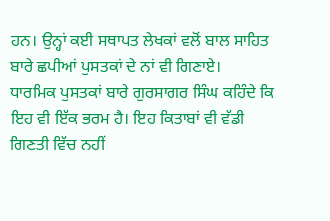ਹਨ। ਉਨ੍ਹਾਂ ਕਈ ਸਥਾਪਤ ਲੇਖਕਾਂ ਵਲੋਂ ਬਾਲ ਸਾਹਿਤ ਬਾਰੇ ਛਪੀਆਂ ਪੁਸਤਕਾਂ ਦੇ ਨਾਂ ਵੀ ਗਿਣਾਏ।
ਧਾਰਮਿਕ ਪੁਸਤਕਾਂ ਬਾਰੇ ਗੁਰਸਾਗਰ ਸਿੰਘ ਕਹਿੰਦੇ ਕਿ ਇਹ ਵੀ ਇੱਕ ਭਰਮ ਹੈ। ਇਹ ਕਿਤਾਬਾਂ ਵੀ ਵੱਡੀ ਗਿਣਤੀ ਵਿੱਚ ਨਹੀਂ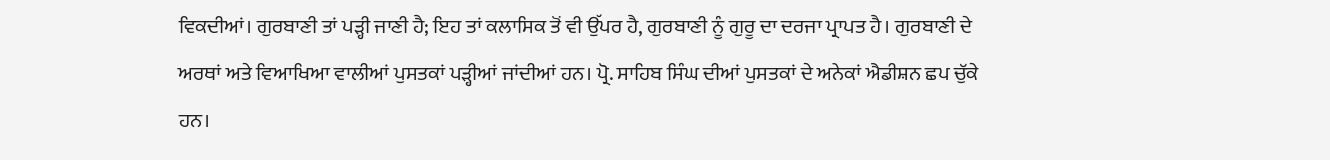ਵਿਕਦੀਆਂ। ਗੁਰਬਾਣੀ ਤਾਂ ਪੜ੍ਹੀ ਜਾਣੀ ਹੈ; ਇਹ ਤਾਂ ਕਲਾਸਿਕ ਤੋਂ ਵੀ ਉੱਪਰ ਹੈ, ਗੁਰਬਾਣੀ ਨੂੰ ਗੁਰੂ ਦਾ ਦਰਜਾ ਪ੍ਰਾਪਤ ਹੈ। ਗੁਰਬਾਣੀ ਦੇ ਅਰਥਾਂ ਅਤੇ ਵਿਆਖਿਆ ਵਾਲੀਆਂ ਪੁਸਤਕਾਂ ਪੜ੍ਹੀਆਂ ਜਾਂਦੀਆਂ ਹਨ। ਪ੍ਰੋ. ਸਾਹਿਬ ਸਿੰਘ ਦੀਆਂ ਪੁਸਤਕਾਂ ਦੇ ਅਨੇਕਾਂ ਐਡੀਸ਼ਨ ਛਪ ਚੁੱਕੇ ਹਨ।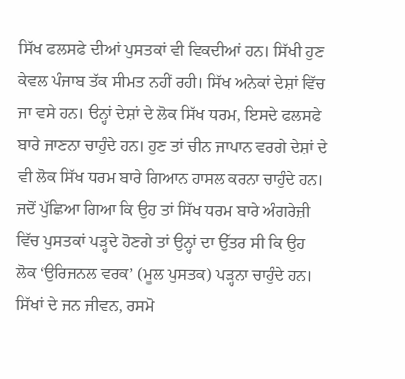ਸਿੱਖ ਫਲਸਫੇ ਦੀਆਂ ਪੁਸਤਕਾਂ ਵੀ ਵਿਕਦੀਆਂ ਹਨ। ਸਿੱਖੀ ਹੁਣ ਕੇਵਲ ਪੰਜਾਬ ਤੱਕ ਸੀਮਤ ਨਹੀਂ ਰਹੀ। ਸਿੱਖ ਅਨੇਕਾਂ ਦੇਸ਼ਾਂ ਵਿੱਚ ਜਾ ਵਸੇ ਹਨ। ੳਨ੍ਹਾਂ ਦੇਸ਼ਾਂ ਦੇ ਲੋਕ ਸਿੱਖ ਧਰਮ, ਇਸਦੇ ਫਲਸਫੇ ਬਾਰੇ ਜਾਣਨਾ ਚਾਹੁੰਦੇ ਹਨ। ਹੁਣ ਤਾਂ ਚੀਨ ਜਾਪਾਨ ਵਰਗੇ ਦੇਸ਼ਾਂ ਦੇ ਵੀ ਲੋਕ ਸਿੱਖ ਧਰਮ ਬਾਰੇ ਗਿਆਨ ਹਾਸਲ ਕਰਨਾ ਚਾਹੁੰਦੇ ਹਨ। ਜਦੋਂ ਪੁੱਛਿਆ ਗਿਆ ਕਿ ਉਹ ਤਾਂ ਸਿੱਖ ਧਰਮ ਬਾਰੇ ਅੰਗਰੇਜ਼ੀ ਵਿੱਚ ਪੁਸਤਕਾਂ ਪੜ੍ਹਦੇ ਹੋਣਗੇ ਤਾਂ ਉਨ੍ਹਾਂ ਦਾ ਉੱਤਰ ਸੀ ਕਿ ਉਹ ਲੋਕ ‘ਉਰਿਜਨਲ ਵਰਕ’ (ਮੂਲ ਪੁਸਤਕ) ਪੜ੍ਹਨਾ ਚਾਹੁੰਦੇ ਹਨ। ਸਿੱਖਾਂ ਦੇ ਜਨ ਜੀਵਨ, ਰਸਮੋ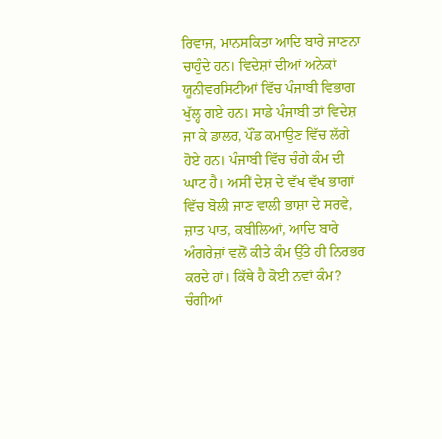ਰਿਵਾਜ, ਮਾਨਸਕਿਤਾ ਆਦਿ ਬਾਰੇ ਜਾਣਨਾ ਚਾਹੁੰਦੇ ਹਨ। ਵਿਦੇਸ਼ਾਂ ਦੀਆਂ ਅਨੇਕਾਂ ਯੂਨੀਵਰਸਿਟੀਆਂ ਵਿੱਚ ਪੰਜਾਬੀ ਵਿਭਾਗ ਖੁੱਲ੍ਹ ਗਏ ਹਨ। ਸਾਡੇ ਪੰਜਾਬੀ ਤਾਂ ਵਿਦੇਸ਼ ਜਾ ਕੇ ਡਾਲਰ, ਪੌਂਡ ਕਮਾਉਣ ਵਿੱਚ ਲੱਗੇ ਹੋਏ ਹਨ। ਪੰਜਾਬੀ ਵਿੱਚ ਚੰਗੇ ਕੰਮ ਦੀ ਘਾਟ ਹੈ। ਅਸੀਂ ਦੇਸ਼ ਦੇ ਵੱਖ ਵੱਖ ਭਾਗਾਂ ਵਿੱਚ ਬੋਲੀ ਜਾਣ ਵਾਲੀ ਭਾਸ਼ਾ ਦੇ ਸਰਵੇ, ਜ਼ਾਤ ਪਾਤ, ਕਬੀਲਿਆਂ, ਆਦਿ ਬਾਰੇ ਅੰਗਰੇਜ਼ਾਂ ਵਲੋਂ ਕੀਤੇ ਕੰਮ ਉੱਤੇ ਹੀ ਨਿਰਭਰ ਕਰਦੇ ਹਾਂ। ਕਿੱਥੇ ਹੈ ਕੋਈ ਨਵਾਂ ਕੰਮ? ਚੰਗੀਆਂ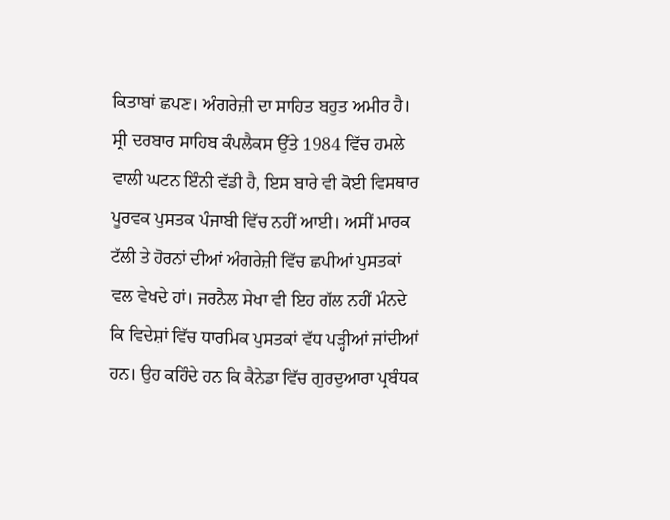ਕਿਤਾਬਾਂ ਛਪਣ। ਅੰਗਰੇਜ਼ੀ ਦਾ ਸਾਹਿਤ ਬਹੁਤ ਅਮੀਰ ਹੈ। ਸ੍ਰੀ ਦਰਬਾਰ ਸਾਹਿਬ ਕੰਪਲੈਕਸ ਉੱਤੇ 1984 ਵਿੱਚ ਹਮਲੇ ਵਾਲੀ ਘਟਨ ਇੰਨੀ ਵੱਡੀ ਹੈ, ਇਸ ਬਾਰੇ ਵੀ ਕੋਈ ਵਿਸਥਾਰ ਪੂਰਵਕ ਪੁਸਤਕ ਪੰਜਾਬੀ ਵਿੱਚ ਨਹੀਂ ਆਈ। ਅਸੀਂ ਮਾਰਕ ਟੱਲੀ ਤੇ ਹੋਰਨਾਂ ਦੀਆਂ ਅੰਗਰੇਜ਼ੀ ਵਿੱਚ ਛਪੀਆਂ ਪੁਸਤਕਾਂ ਵਲ ਵੇਖਦੇ ਹਾਂ। ਜਰਨੈਲ ਸੇਖਾ ਵੀ ਇਹ ਗੱਲ ਨਹੀਂ ਮੰਨਦੇ ਕਿ ਵਿਦੇਸ਼ਾਂ ਵਿੱਚ ਧਾਰਮਿਕ ਪੁਸਤਕਾਂ ਵੱਧ ਪੜ੍ਹੀਆਂ ਜਾਂਦੀਆਂ ਹਨ। ਉਹ ਕਹਿੰਦੇ ਹਨ ਕਿ ਕੈਨੇਡਾ ਵਿੱਚ ਗੁਰਦੁਆਰਾ ਪ੍ਰਬੰਧਕ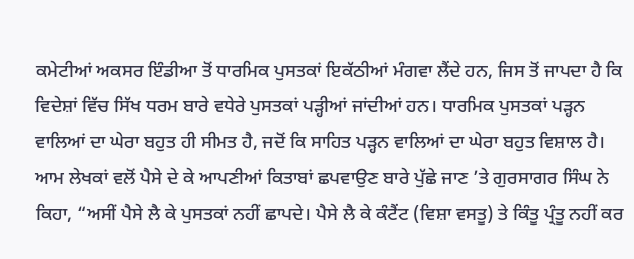ਕਮੇਟੀਆਂ ਅਕਸਰ ਇੰਡੀਆ ਤੋਂ ਧਾਰਮਿਕ ਪੁਸਤਕਾਂ ਇਕੱਠੀਆਂ ਮੰਗਵਾ ਲੈਂਦੇ ਹਨ, ਜਿਸ ਤੋਂ ਜਾਪਦਾ ਹੈ ਕਿ ਵਿਦੇਸ਼ਾਂ ਵਿੱਚ ਸਿੱਖ ਧਰਮ ਬਾਰੇ ਵਧੇਰੇ ਪੁਸਤਕਾਂ ਪੜ੍ਹੀਆਂ ਜਾਂਦੀਆਂ ਹਨ। ਧਾਰਮਿਕ ਪੁਸਤਕਾਂ ਪੜ੍ਹਨ ਵਾਲਿਆਂ ਦਾ ਘੇਰਾ ਬਹੁਤ ਹੀ ਸੀਮਤ ਹੈ, ਜਦੋਂ ਕਿ ਸਾਹਿਤ ਪੜ੍ਹਨ ਵਾਲਿਆਂ ਦਾ ਘੇਰਾ ਬਹੁਤ ਵਿਸ਼ਾਲ ਹੈ।
ਆਮ ਲੇਖਕਾਂ ਵਲੋਂ ਪੈਸੇ ਦੇ ਕੇ ਆਪਣੀਆਂ ਕਿਤਾਬਾਂ ਛਪਵਾਉਣ ਬਾਰੇ ਪੁੱਛੇ ਜਾਣ ’ਤੇ ਗੁਰਸਾਗਰ ਸਿੰਘ ਨੇ ਕਿਹਾ, “ਅਸੀਂ ਪੈਸੇ ਲੈ ਕੇ ਪੁਸਤਕਾਂ ਨਹੀਂ ਛਾਪਦੇ। ਪੈਸੇ ਲੈ ਕੇ ਕੰਟੈਂਟ (ਵਿਸ਼ਾ ਵਸਤੂ) ਤੇ ਕਿੰਤੂ ਪ੍ਰੰਤੂ ਨਹੀਂ ਕਰ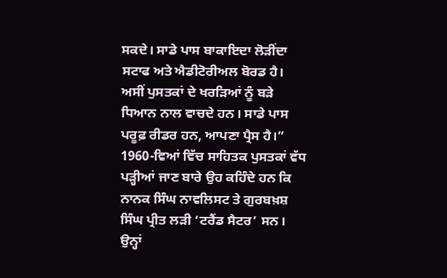ਸਕਦੇ। ਸਾਡੇ ਪਾਸ ਬਾਕਾਇਦਾ ਲੋੜੀਂਦਾ ਸਟਾਫ ਅਤੇ ਐਡੀਟੋਰੀਅਲ ਬੋਰਡ ਹੈ। ਅਸੀਂ ਪੁਸਤਕਾਂ ਦੇ ਖਰੜਿਆਂ ਨੂੰ ਬੜੇ ਧਿਆਨ ਨਾਲ ਵਾਚਦੇ ਹਨ। ਸਾਡੇ ਪਾਸ ਪਰੂਫ਼ ਰੀਡਰ ਹਨ, ਆਪਣਾ ਪ੍ਰੈਸ ਹੈ।”
1960-ਵਿਆਂ ਵਿੱਚ ਸਾਹਿਤਕ ਪੁਸਤਕਾਂ ਵੱਧ ਪੜ੍ਹੀਆਂ ਜਾਣ ਬਾਰੇ ਉਹ ਕਹਿੰਦੇ ਹਨ ਕਿ ਨਾਨਕ ਸਿੰਘ ਨਾਵਲਿਸਟ ਤੇ ਗੁਰਬਖ਼ਸ਼ ਸਿੰਘ ਪ੍ਰੀਤ ਲੜੀ ‘ਟਰੈਂਡ ਸੈਟਰ’ ਸਨ। ਉਨ੍ਹਾਂ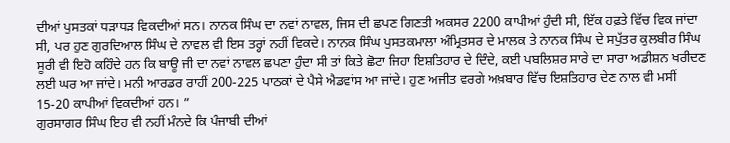ਦੀਆਂ ਪੁਸਤਕਾਂ ਧੜਾਧੜ ਵਿਕਦੀਆਂ ਸਨ। ਨਾਨਕ ਸਿੰਘ ਦਾ ਨਵਾਂ ਨਾਵਲ, ਜਿਸ ਦੀ ਛਪਣ ਗਿਣਤੀ ਅਕਸਰ 2200 ਕਾਪੀਆਂ ਹੁੰਦੀ ਸੀ, ਇੱਕ ਹਫ਼ਤੇ ਵਿੱਚ ਵਿਕ ਜਾਂਦਾ ਸੀ, ਪਰ ਹੁਣ ਗੁਰਦਿਆਲ ਸਿੰਘ ਦੇ ਨਾਵਲ ਵੀ ਇਸ ਤਰ੍ਹਾਂ ਨਹੀਂ ਵਿਕਦੇ। ਨਾਨਕ ਸਿੰਘ ਪੁਸਤਕਮਾਲਾ ਅੰਮ੍ਰਿਤਸਰ ਦੇ ਮਾਲਕ ਤੇ ਨਾਨਕ ਸਿੰਘ ਦੇ ਸਪੁੱਤਰ ਕੁਲਬੀਰ ਸਿੰਘ ਸੂਰੀ ਵੀ ਇਹੋ ਕਹਿੰਦੇ ਹਨ ਕਿ ਬਾਊ ਜੀ ਦਾ ਨਵਾਂ ਨਾਵਲ ਛਪਣਾ ਹੁੰਦਾ ਸੀ ਤਾਂ ਕਿਤੇ ਛੋਟਾ ਜਿਹਾ ਇਸ਼ਤਿਹਾਰ ਦੇ ਦਿੰਦੇ, ਕਈ ਪਬਲਿਸ਼ਰ ਸਾਰੇ ਦਾ ਸਾਰਾ ਅਡੀਸ਼ਨ ਖਰੀਦਣ ਲਈ ਘਰ ਆ ਜਾਂਦੇ। ਮਨੀ ਆਰਡਰ ਰਾਹੀਂ 200-225 ਪਾਠਕਾਂ ਦੇ ਪੈਸੇ ਐਡਵਾਂਸ ਆ ਜਾਂਦੇ। ਹੁਣ ਅਜੀਤ ਵਰਗੇ ਅਖ਼ਬਾਰ ਵਿੱਚ ਇਸ਼ਤਿਹਾਰ ਦੇਣ ਨਾਲ ਵੀ ਮਸੀਂ 15-20 ਕਾਪੀਆਂ ਵਿਕਦੀਆਂ ਹਨ। ”
ਗੁਰਸਾਗਰ ਸਿੰਘ ਇਹ ਵੀ ਨਹੀਂ ਮੰਨਦੇ ਕਿ ਪੰਜਾਬੀ ਦੀਆਂ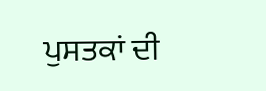ਪੁਸਤਕਾਂ ਦੀ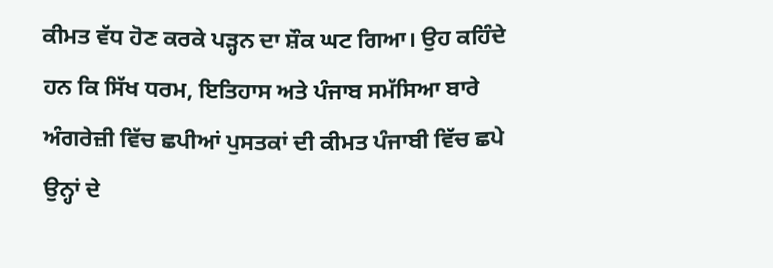ਕੀਮਤ ਵੱਧ ਹੋਣ ਕਰਕੇ ਪੜ੍ਹਨ ਦਾ ਸ਼ੌਕ ਘਟ ਗਿਆ। ਉਹ ਕਹਿੰਦੇ ਹਨ ਕਿ ਸਿੱਖ ਧਰਮ, ਇਤਿਹਾਸ ਅਤੇ ਪੰਜਾਬ ਸਮੱਸਿਆ ਬਾਰੇ ਅੰਗਰੇਜ਼ੀ ਵਿੱਚ ਛਪੀਆਂ ਪੁਸਤਕਾਂ ਦੀ ਕੀਮਤ ਪੰਜਾਬੀ ਵਿੱਚ ਛਪੇ ਉਨ੍ਹਾਂ ਦੇ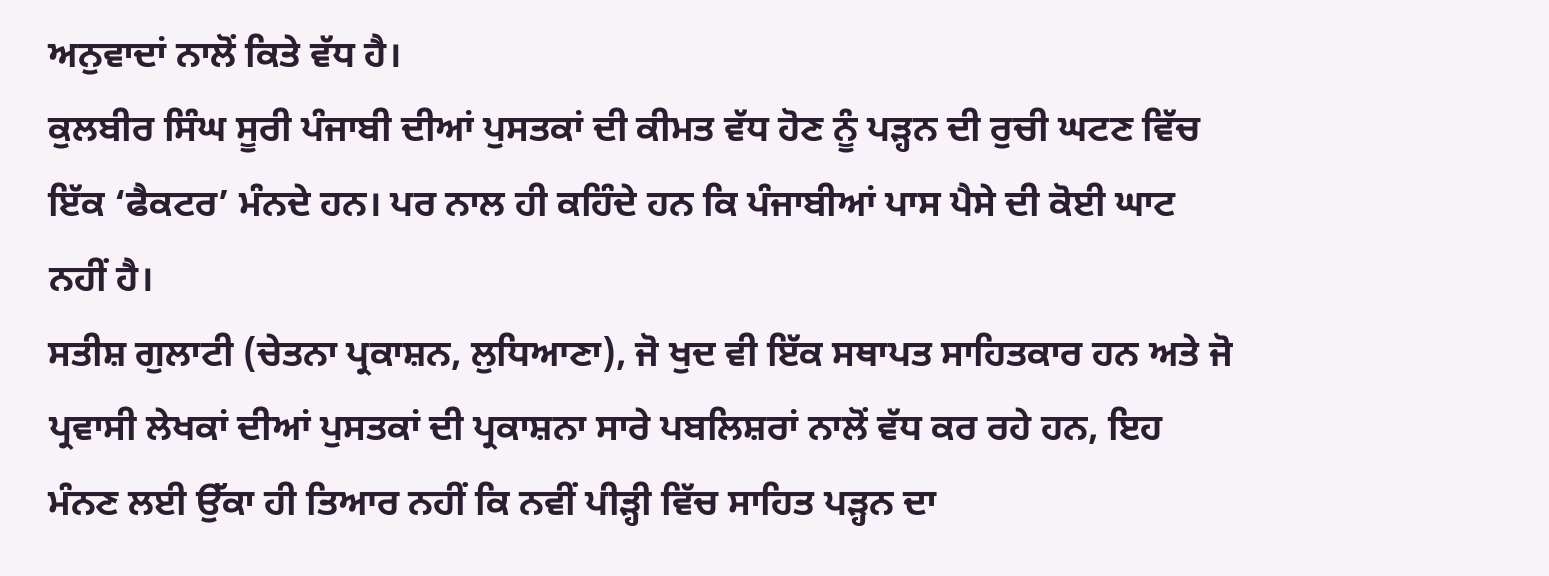ਅਨੁਵਾਦਾਂ ਨਾਲੋਂ ਕਿਤੇ ਵੱਧ ਹੈ।
ਕੁਲਬੀਰ ਸਿੰਘ ਸੂਰੀ ਪੰਜਾਬੀ ਦੀਆਂ ਪੁਸਤਕਾਂ ਦੀ ਕੀਮਤ ਵੱਧ ਹੋਣ ਨੂੰ ਪੜ੍ਹਨ ਦੀ ਰੁਚੀ ਘਟਣ ਵਿੱਚ ਇੱਕ ‘ਫੈਕਟਰ’ ਮੰਨਦੇ ਹਨ। ਪਰ ਨਾਲ ਹੀ ਕਹਿੰਦੇ ਹਨ ਕਿ ਪੰਜਾਬੀਆਂ ਪਾਸ ਪੈਸੇ ਦੀ ਕੋਈ ਘਾਟ ਨਹੀਂ ਹੈ।
ਸਤੀਸ਼ ਗੁਲਾਟੀ (ਚੇਤਨਾ ਪ੍ਰਕਾਸ਼ਨ, ਲੁਧਿਆਣਾ), ਜੋ ਖੁਦ ਵੀ ਇੱਕ ਸਥਾਪਤ ਸਾਹਿਤਕਾਰ ਹਨ ਅਤੇ ਜੋ ਪ੍ਰਵਾਸੀ ਲੇਖਕਾਂ ਦੀਆਂ ਪੁਸਤਕਾਂ ਦੀ ਪ੍ਰਕਾਸ਼ਨਾ ਸਾਰੇ ਪਬਲਿਸ਼ਰਾਂ ਨਾਲੋਂ ਵੱਧ ਕਰ ਰਹੇ ਹਨ, ਇਹ ਮੰਨਣ ਲਈ ਉੱਕਾ ਹੀ ਤਿਆਰ ਨਹੀਂ ਕਿ ਨਵੀਂ ਪੀੜ੍ਹੀ ਵਿੱਚ ਸਾਹਿਤ ਪੜ੍ਹਨ ਦਾ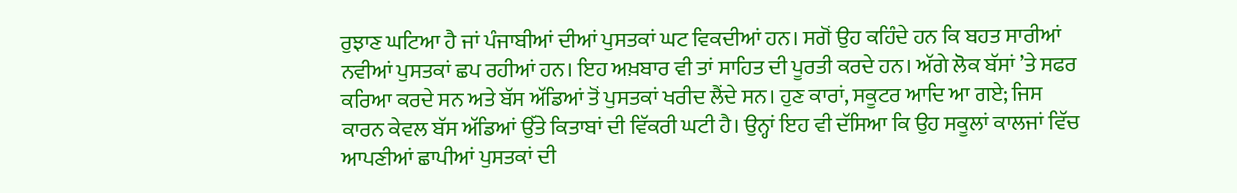ਰੁਝਾਣ ਘਟਿਆ ਹੈ ਜਾਂ ਪੰਜਾਬੀਆਂ ਦੀਆਂ ਪੁਸਤਕਾਂ ਘਟ ਵਿਕਦੀਆਂ ਹਨ। ਸਗੋਂ ਉਹ ਕਹਿੰਦੇ ਹਨ ਕਿ ਬਹਤ ਸਾਰੀਆਂ ਨਵੀਆਂ ਪੁਸਤਕਾਂ ਛਪ ਰਹੀਆਂ ਹਨ। ਇਹ ਅਖ਼ਬਾਰ ਵੀ ਤਾਂ ਸਾਹਿਤ ਦੀ ਪੂਰਤੀ ਕਰਦੇ ਹਨ। ਅੱਗੇ ਲੋਕ ਬੱਸਾਂ ’ਤੇ ਸਫਰ ਕਰਿਆ ਕਰਦੇ ਸਨ ਅਤੇ ਬੱਸ ਅੱਡਿਆਂ ਤੋਂ ਪੁਸਤਕਾਂ ਖਰੀਦ ਲੈਂਦੇ ਸਨ। ਹੁਣ ਕਾਰਾਂ, ਸਕੂਟਰ ਆਦਿ ਆ ਗਏ; ਜਿਸ ਕਾਰਨ ਕੇਵਲ ਬੱਸ ਅੱਡਿਆਂ ਉੱਤੇ ਕਿਤਾਬਾਂ ਦੀ ਵਿੱਕਰੀ ਘਟੀ ਹੈ। ਉਨ੍ਹਾਂ ਇਹ ਵੀ ਦੱਸਿਆ ਕਿ ਉਹ ਸਕੂਲਾਂ ਕਾਲਜਾਂ ਵਿੱਚ ਆਪਣੀਆਂ ਛਾਪੀਆਂ ਪੁਸਤਕਾਂ ਦੀ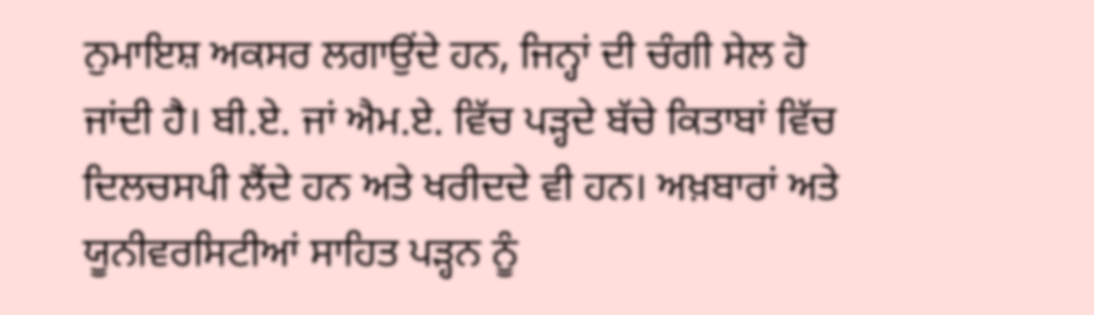ਨੁਮਾਇਸ਼ ਅਕਸਰ ਲਗਾਉਂਦੇ ਹਨ, ਜਿਨ੍ਹਾਂ ਦੀ ਚੰਗੀ ਸੇਲ ਹੋ ਜਾਂਦੀ ਹੈ। ਬੀ.ਏ. ਜਾਂ ਐਮ.ਏ. ਵਿੱਚ ਪੜ੍ਹਦੇ ਬੱਚੇ ਕਿਤਾਬਾਂ ਵਿੱਚ ਦਿਲਚਸਪੀ ਲੈਂਦੇ ਹਨ ਅਤੇ ਖਰੀਦਦੇ ਵੀ ਹਨ। ਅਖ਼ਬਾਰਾਂ ਅਤੇ ਯੂਨੀਵਰਸਿਟੀਆਂ ਸਾਹਿਤ ਪੜ੍ਹਨ ਨੂੰ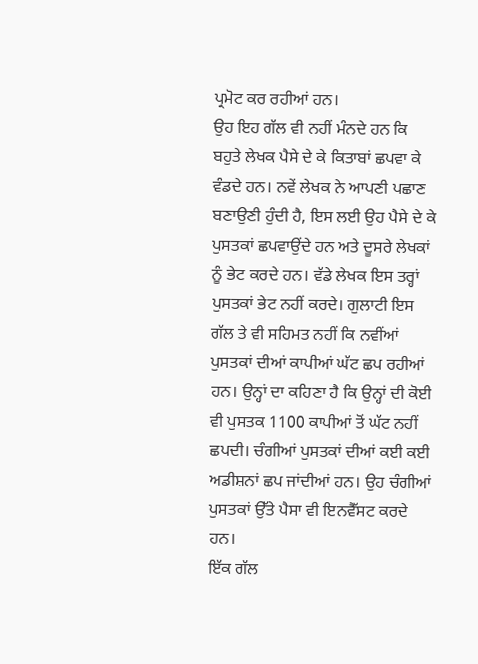ਪ੍ਰਮੋਟ ਕਰ ਰਹੀਆਂ ਹਨ।
ਉਹ ਇਹ ਗੱਲ ਵੀ ਨਹੀਂ ਮੰਨਦੇ ਹਨ ਕਿ ਬਹੁਤੇ ਲੇਖਕ ਪੈਸੇ ਦੇ ਕੇ ਕਿਤਾਬਾਂ ਛਪਵਾ ਕੇ ਵੰਡਦੇ ਹਨ। ਨਵੇਂ ਲੇਖਕ ਨੇ ਆਪਣੀ ਪਛਾਣ ਬਣਾਉਣੀ ਹੁੰਦੀ ਹੈ, ਇਸ ਲਈ ਉਹ ਪੈਸੇ ਦੇ ਕੇ ਪੁਸਤਕਾਂ ਛਪਵਾਉਂਦੇ ਹਨ ਅਤੇ ਦੂਸਰੇ ਲੇਖਕਾਂ ਨੂੰ ਭੇਟ ਕਰਦੇ ਹਨ। ਵੱਡੇ ਲੇਖਕ ਇਸ ਤਰ੍ਹਾਂ ਪੁਸਤਕਾਂ ਭੇਟ ਨਹੀਂ ਕਰਦੇ। ਗੁਲਾਟੀ ਇਸ ਗੱਲ ਤੇ ਵੀ ਸਹਿਮਤ ਨਹੀਂ ਕਿ ਨਵੀਂਆਂ ਪੁਸਤਕਾਂ ਦੀਆਂ ਕਾਪੀਆਂ ਘੱਟ ਛਪ ਰਹੀਆਂ ਹਨ। ਉਨ੍ਹਾਂ ਦਾ ਕਹਿਣਾ ਹੈ ਕਿ ਉਨ੍ਹਾਂ ਦੀ ਕੋਈ ਵੀ ਪੁਸਤਕ 1100 ਕਾਪੀਆਂ ਤੋਂ ਘੱਟ ਨਹੀਂ ਛਪਦੀ। ਚੰਗੀਆਂ ਪੁਸਤਕਾਂ ਦੀਆਂ ਕਈ ਕਈ ਅਡੀਸ਼ਨਾਂ ਛਪ ਜਾਂਦੀਆਂ ਹਨ। ਉਹ ਚੰਗੀਆਂ ਪੁਸਤਕਾਂ ਉੱਤੇ ਪੈਸਾ ਵੀ ਇਨਵੈੱਸਟ ਕਰਦੇ ਹਨ।
ਇੱਕ ਗੱਲ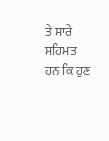ਤੇ ਸਾਰੇ ਸਹਿਮਤ ਹਨ ਕਿ ਹੁਣ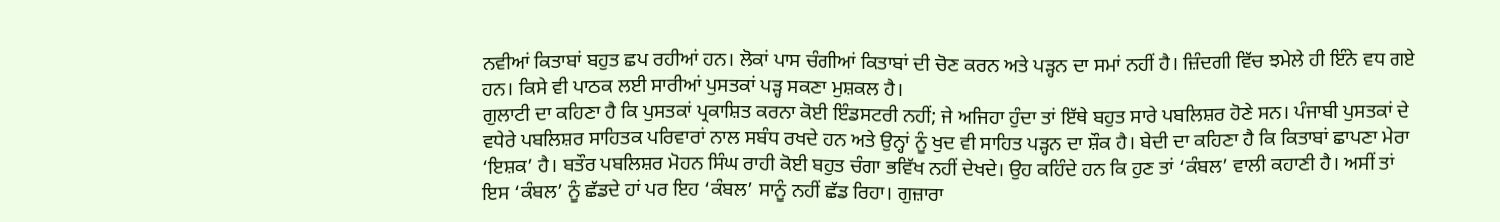ਨਵੀਆਂ ਕਿਤਾਬਾਂ ਬਹੁਤ ਛਪ ਰਹੀਆਂ ਹਨ। ਲੋਕਾਂ ਪਾਸ ਚੰਗੀਆਂ ਕਿਤਾਬਾਂ ਦੀ ਚੋਣ ਕਰਨ ਅਤੇ ਪੜ੍ਹਨ ਦਾ ਸਮਾਂ ਨਹੀਂ ਹੈ। ਜ਼ਿੰਦਗੀ ਵਿੱਚ ਝਮੇਲੇ ਹੀ ਇੰਨੇ ਵਧ ਗਏ ਹਨ। ਕਿਸੇ ਵੀ ਪਾਠਕ ਲਈ ਸਾਰੀਆਂ ਪੁਸਤਕਾਂ ਪੜ੍ਹ ਸਕਣਾ ਮੁਸ਼ਕਲ ਹੈ।
ਗੁਲਾਟੀ ਦਾ ਕਹਿਣਾ ਹੈ ਕਿ ਪੁਸਤਕਾਂ ਪ੍ਰਕਾਸ਼ਿਤ ਕਰਨਾ ਕੋਈ ਇੰਡਸਟਰੀ ਨਹੀਂ; ਜੇ ਅਜਿਹਾ ਹੁੰਦਾ ਤਾਂ ਇੱਥੇ ਬਹੁਤ ਸਾਰੇ ਪਬਲਿਸ਼ਰ ਹੋਣੇ ਸਨ। ਪੰਜਾਬੀ ਪੁਸਤਕਾਂ ਦੇ ਵਧੇਰੇ ਪਬਲਿਸ਼ਰ ਸਾਹਿਤਕ ਪਰਿਵਾਰਾਂ ਨਾਲ ਸਬੰਧ ਰਖਦੇ ਹਨ ਅਤੇ ਉਨ੍ਹਾਂ ਨੂੰ ਖੁਦ ਵੀ ਸਾਹਿਤ ਪੜ੍ਹਨ ਦਾ ਸ਼ੌਕ ਹੈ। ਬੇਦੀ ਦਾ ਕਹਿਣਾ ਹੈ ਕਿ ਕਿਤਾਬਾਂ ਛਾਪਣਾ ਮੇਰਾ ‘ਇਸ਼ਕ’ ਹੈ। ਬਤੌਰ ਪਬਲਿਸ਼ਰ ਮੋਹਨ ਸਿੰਘ ਰਾਹੀ ਕੋਈ ਬਹੁਤ ਚੰਗਾ ਭਵਿੱਖ ਨਹੀਂ ਦੇਖਦੇ। ਉਹ ਕਹਿੰਦੇ ਹਨ ਕਿ ਹੁਣ ਤਾਂ ‘ਕੰਬਲ’ ਵਾਲੀ ਕਹਾਣੀ ਹੈ। ਅਸੀਂ ਤਾਂ ਇਸ ‘ਕੰਬਲ’ ਨੂੰ ਛੱਡਦੇ ਹਾਂ ਪਰ ਇਹ ‘ਕੰਬਲ’ ਸਾਨੂੰ ਨਹੀਂ ਛੱਡ ਰਿਹਾ। ਗੁਜ਼ਾਰਾ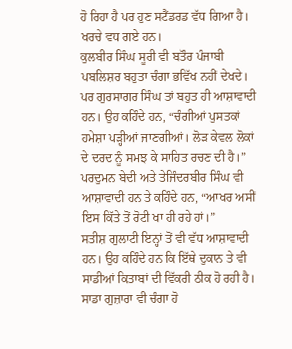ਹੋ ਰਿਹਾ ਹੈ ਪਰ ਹੁਣ ਸਟੈਂਡਰਡ ਵੱਧ ਗਿਆ ਹੈ। ਖਰਚੇ ਵਧ ਗਏ ਹਨ।
ਕੁਲਬੀਰ ਸਿੰਘ ਸੂਰੀ ਵੀ ਬਤੌਰ ਪੰਜਾਬੀ ਪਬਲਿਸ਼ਰ ਬਹੁਤਾ ਚੰਗਾ ਭਵਿੱਖ ਨਹੀਂ ਦੇਖਦੇ। ਪਰ ਗੁਰਸਾਗਰ ਸਿੰਘ ਤਾਂ ਬਹੁਤ ਹੀ ਆਸ਼ਾਵਾਦੀ ਹਨ। ਉਹ ਕਹਿੰਦੇ ਹਨ, “ਚੰਗੀਆਂ ਪੁਸਤਕਾਂ ਹਮੇਸ਼ਾ ਪੜ੍ਹੀਆਂ ਜਾਣਗੀਆਂ। ਲੋੜ ਕੇਵਲ ਲੋਕਾਂ ਦੇ ਦਰਦ ਨੂੰ ਸਮਝ ਕੇ ਸਾਹਿਤ ਰਚਣ ਦੀ ਹੈ।” ਪਰਦੁਮਨ ਬੇਦੀ ਅਤੇ ਤੇਜਿੰਦਰਬੀਰ ਸਿੰਘ ਵੀ ਆਸ਼ਾਵਾਦੀ ਹਨ ਤੇ ਕਹਿੰਦੇ ਹਨ, “ਆਖਰ ਅਸੀਂ ਇਸ ਕਿੱਤੇ ਤੋਂ ਰੋਟੀ ਖਾ ਹੀ ਰਹੇ ਹਾਂ।”
ਸਤੀਸ਼ ਗੁਲਾਟੀ ਇਨ੍ਹਾਂ ਤੋਂ ਵੀ ਵੱਧ ਆਸ਼ਾਵਾਦੀ ਹਨ। ਉਹ ਕਹਿੰਦੇ ਹਨ ਕਿ ਇੱਥੇ ਦੁਕਾਨ ਤੇ ਵੀ ਸਾਡੀਆਂ ਕਿਤਾਬਾਂ ਦੀ ਵਿੱਕਰੀ ਠੀਕ ਹੋ ਰਹੀ ਹੈ। ਸਾਡਾ ਗੁਜ਼ਾਰਾ ਵੀ ਚੰਗਾ ਹੋ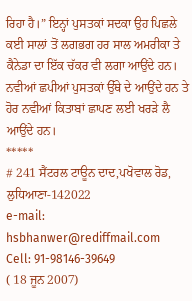ਰਿਹਾ ਹੈ।” ਇਨ੍ਹਾਂ ਪੁਸਤਕਾਂ ਸਦਕਾ ਉਹ ਪਿਛਲੇ ਕਈ ਸਾਲਾਂ ਤੋਂ ਲਗਭਗ ਹਰ ਸਾਲ ਅਮਰੀਕਾ ਤੇ ਕੈਨੇਡਾ ਦਾ ਇੱਕ ਚੱਕਰ ਵੀ ਲਗਾ ਆਉਂਦੇ ਹਨ। ਨਵੀਆਂ ਛਪੀਆਂ ਪੁਸਤਕਾਂ ਉੱਥੇ ਦੇ ਆਉਂਦੇ ਹਨ ਤੇ ਹੋਰ ਨਵੀਆਂ ਕਿਤਾਬਾਂ ਛਾਪਣ ਲਈ ਖਰੜੇ ਲੈ ਆਉਂਦੇ ਹਨ।
*****
# 241 ਸੈਂਟਰਲ ਟਾਊਨ ਦਾਦ,ਪਖੋਵਾਲ ਰੋਡ, ਲੁਧਿਆਣਾ-142022
e-mail: hsbhanwer@rediffmail.com
Cell: 91-98146-39649
( 18 ਜੂਨ 2007)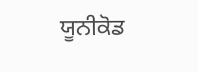ਯੂਨੀਕੋਡ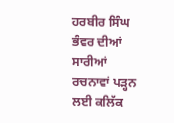ਹਰਬੀਰ ਸਿੰਘ ਭੰਵਰ ਦੀਆਂ ਸਾਰੀਆਂ ਰਚਨਾਵਾਂ ਪੜ੍ਹਨ ਲਈ ਕਲਿੱਕ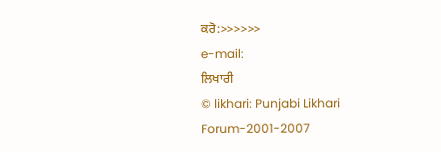ਕਰੋ:>>>>>>
e-mail:
ਲਿਖਾਰੀ
© likhari: Punjabi Likhari Forum-2001-2007